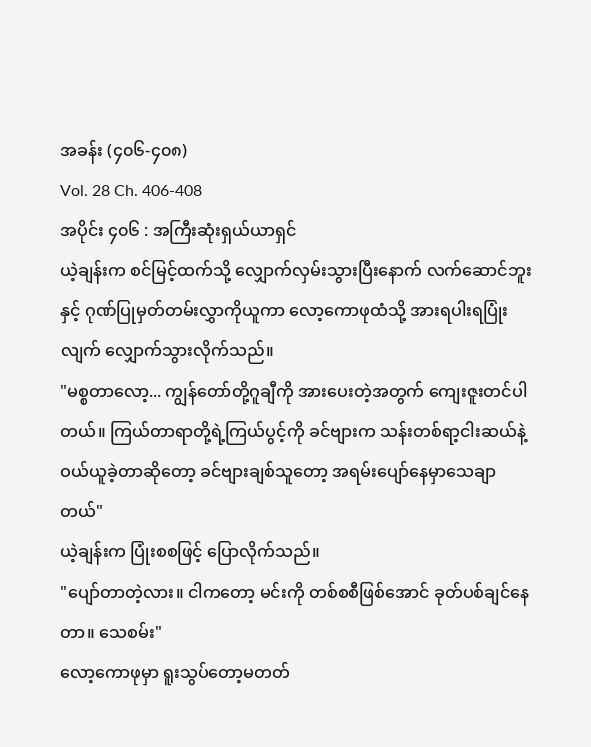အခန်း (၄၀၆-၄၀၈)
Vol. 28 Ch. 406-408
အပိုင်း ၄၀၆ : အကြီးဆုံးရှယ်ယာရှင်
ယဲ့ချန်းက စင်မြင့်ထက်သို့ လျှောက်လှမ်းသွားပြီးနောက် လက်ဆောင်ဘူးနှင့် ဂုဏ်ပြုမှတ်တမ်းလွှာကိုယူကာ လော့ကောဖုထံသို့ အားရပါးရပြုံးလျက် လျှောက်သွားလိုက်သည်။
"မစ္စတာလော့... ကျွန်တော်တို့ဂူချီကို အားပေးတဲ့အတွက် ကျေးဇူးတင်ပါတယ်။ ကြယ်တာရာတို့ရဲ့ကြယ်ပွင့်ကို ခင်ဗျားက သန်းတစ်ရာ့ငါးဆယ်နဲ့ ဝယ်ယူခဲ့တာဆိုတော့ ခင်ဗျားချစ်သူတော့ အရမ်းပျော်နေမှာသေချာတယ်"
ယဲ့ချန်းက ပြုံးစစဖြင့် ပြောလိုက်သည်။
"ပျော်တာတဲ့လား။ ငါကတော့ မင်းကို တစ်စစီဖြစ်အောင် ခုတ်ပစ်ချင်နေတာ။ သေစမ်း"
လော့ကောဖုမှာ ရူးသွပ်တော့မတတ်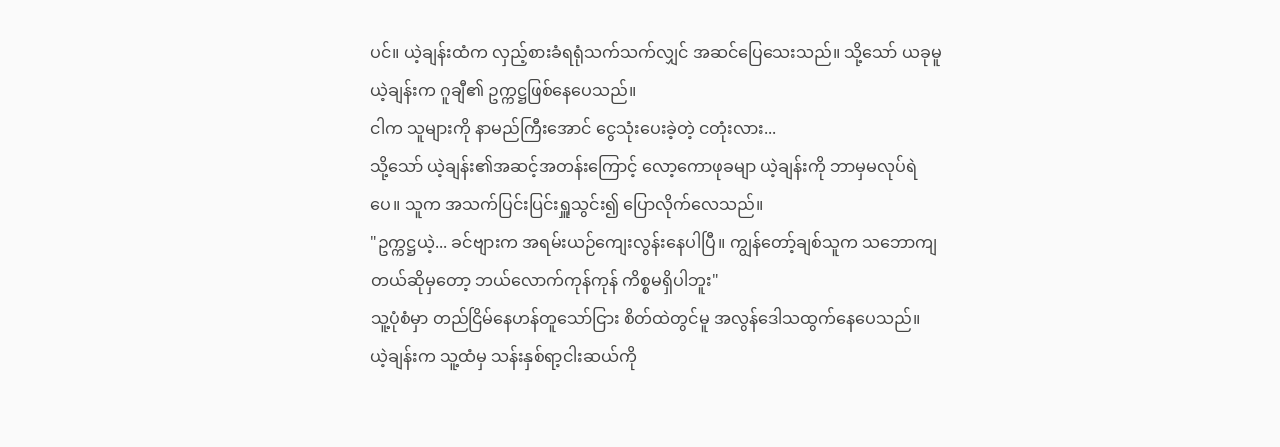ပင်။ ယဲ့ချန်းထံက လှည့်စားခံရရုံသက်သက်လျှင် အဆင်ပြေသေးသည်။ သို့သော် ယခုမူ ယဲ့ချန်းက ဂူချီ၏ ဥက္ကဋ္ဌဖြစ်နေပေသည်။
ငါက သူများကို နာမည်ကြီးအောင် ငွေသုံးပေးခဲ့တဲ့ ငတုံးလား...
သို့သော် ယဲ့ချန်း၏အဆင့်အတန်းကြောင့် လော့ကောဖုခမျာ ယဲ့ချန်းကို ဘာမှမလုပ်ရဲပေ။ သူက အသက်ပြင်းပြင်းရှူသွင်း၍ ပြောလိုက်လေသည်။
"ဥက္ကဋ္ဌယဲ့... ခင်ဗျားက အရမ်းယဉ်ကျေးလွန်းနေပါပြီ။ ကျွန်တော့်ချစ်သူက သဘောကျတယ်ဆိုမှတော့ ဘယ်လောက်ကုန်ကုန် ကိစ္စမရှိပါဘူး"
သူ့ပုံစံမှာ တည်ငြိမ်နေဟန်တူသော်ငြား စိတ်ထဲတွင်မူ အလွန်ဒေါသထွက်နေပေသည်။
ယဲ့ချန်းက သူ့ထံမှ သန်းနှစ်ရာ့ငါးဆယ်ကို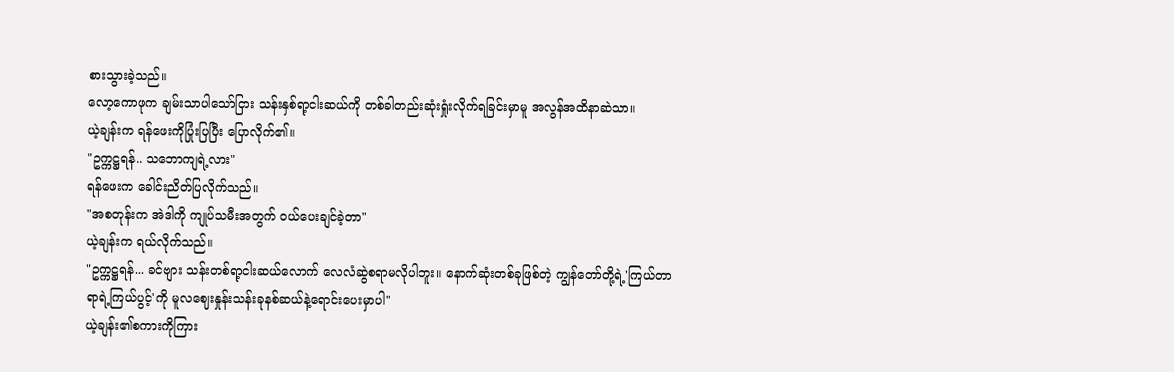စားသွားခဲ့သည်။
လော့ကောဖုက ချမ်းသာပါသော်ငြား သန်းနှစ်ရာ့ငါးဆယ်ကို တစ်ခါတည်းဆုံးရှုံးလိုက်ရခြင်းမှာမူ အလွန်အထိနာဆဲသာ။
ယဲ့ချန်းက ရန်ဖေးကိုပြုံးပြပြီး ပြောလိုက်၏။
"ဥက္ကဋ္ဌရန်.. သဘောကျရဲ့လား"
ရန်ဖေးက ခေါင်းညိတ်ပြလိုက်သည်။
"အစတုန်းက အဲဒါကို ကျုပ်သမီးအတွက် ဝယ်ပေးချင်ခဲ့တာ"
ယဲ့ချန်းက ရယ်လိုက်သည်။
"ဥက္ကဋ္ဌရန်... ခင်ဗျား သန်းတစ်ရာ့ငါးဆယ်လောက် လေလံဆွဲစရာမလိုပါဘူး။ နောက်ဆုံးတစ်ခုဖြစ်တဲ့ ကျွန်တော်တို့ရဲ့'ကြယ်တာရာရဲ့ကြယ်ပွင့်'ကို မူလဈေးနှုန်းသန်းခုနစ်ဆယ်နဲ့ရောင်းပေးမှာပါ"
ယဲ့ချန်း၏စကားကိုကြား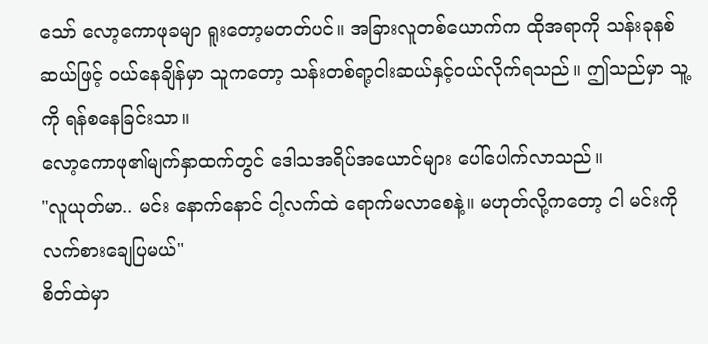သော် လော့ကောဖုခမျာ ရူးတော့မတတ်ပင်။ အခြားလူတစ်ယောက်က ထိုအရာကို သန်းခုနစ်ဆယ်ဖြင့် ဝယ်နေချိန်မှာ သူကတော့ သန်းတစ်ရာ့ငါးဆယ်နှင့်ဝယ်လိုက်ရသည်။ ဤသည်မှာ သူ့ကို ရန်စနေခြင်းသာ။
လော့ကောဖု၏မျက်နှာထက်တွင် ဒေါသအရိပ်အယောင်များ ပေါ်ပေါက်လာသည်။
"လူယုတ်မာ.. မင်း နောက်နောင် ငါ့လက်ထဲ ရောက်မလာစေနဲ့။ မဟုတ်လို့ကတော့ ငါ မင်းကို လက်စားချေပြမယ်"
စိတ်ထဲမှာ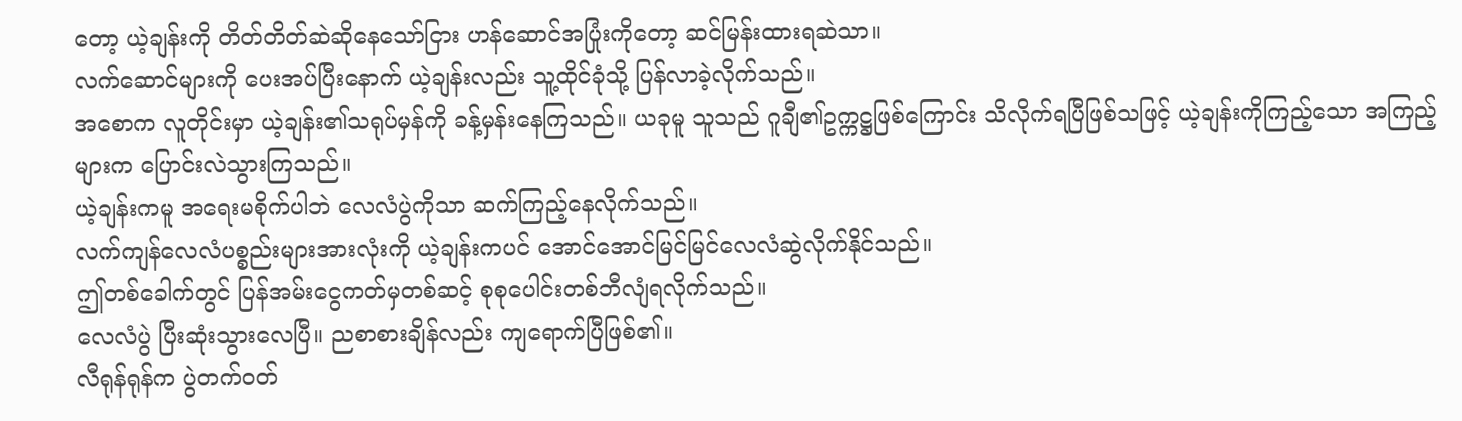တော့ ယဲ့ချန်းကို တိတ်တိတ်ဆဲဆိုနေသော်ငြား ဟန်ဆောင်အပြုံးကိုတော့ ဆင်မြန်းထားရဆဲသာ။
လက်ဆောင်များကို ပေးအပ်ပြီးနောက် ယဲ့ချန်းလည်း သူ့ထိုင်ခုံသို့ ပြန်လာခဲ့လိုက်သည်။
အစောက လူတိုင်းမှာ ယဲ့ချန်း၏သရုပ်မှန်ကို ခန့်မှန်းနေကြသည်။ ယခုမူ သူသည် ဂူချီ၏ဥက္ကဋ္ဌဖြစ်ကြောင်း သိလိုက်ရပြီဖြစ်သဖြင့် ယဲ့ချန်းကိုကြည့်သော အကြည့်များက ပြောင်းလဲသွားကြသည်။
ယဲ့ချန်းကမူ အရေးမစိုက်ပါဘဲ လေလံပွဲကိုသာ ဆက်ကြည့်နေလိုက်သည်။
လက်ကျန်လေလံပစ္စည်းများအားလုံးကို ယဲ့ချန်းကပင် အောင်အောင်မြင်မြင်လေလံဆွဲလိုက်နိုင်သည်။
ဤတစ်ခေါက်တွင် ပြန်အမ်းငွေကတ်မှတစ်ဆင့် စုစုပေါင်းတစ်ဘီလျံရလိုက်သည်။
လေလံပွဲ ပြီးဆုံးသွားလေပြီ။ ညစာစားချိန်လည်း ကျရောက်ပြီဖြစ်၏။
လီရုန်ရုန်က ပွဲတက်ဝတ်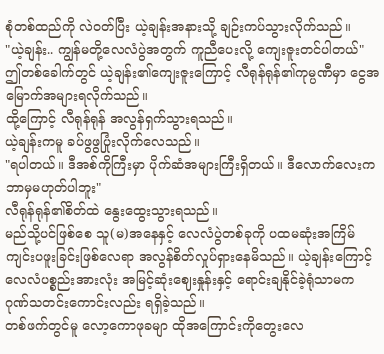စုံတစ်ထည်ကို လဲဝတ်ပြီး ယဲ့ချန်းအနားသို့ ချဉ်းကပ်သွားလိုက်သည်။
"ယဲ့ချန်း.. ကျွန်မတို့လေလံပွဲအတွက် ကူညီပေးလို့ ကျေးဇူးတင်ပါတယ်"
ဤတစ်ခေါက်တွင် ယဲ့ချန်း၏ကျေးဇူးကြောင့် လီရုန်ရုန်၏ကုမ္ပဏီမှာ ငွေအမြောက်အများရလိုက်သည်။
ထို့ကြောင့် လီရုန်ရုန် အလွန်ရှက်သွားရသည်။
ယဲ့ချန်းကမူ ခပ်ဖွဖွပြုံးလိုက်လေသည်။
"ရပါတယ်။ ဒီအစ်ကိုကြီးမှာ ပိုက်ဆံအများကြီးရှိတယ်။ ဒီလောက်လေးက ဘာမှမဟုတ်ပါဘူး"
လီရုန်ရုန်၏စိတ်ထဲ နွေးထွေးသွားရသည်။
မည်သို့ပင်ဖြစ်စေ သူ(မ)အနေနှင့် လေလံပွဲတစ်ခုကို ပထမဆုံးအကြိမ် ကျင်းပဖူးခြင်းဖြစ်လေရာ အလွန်စိတ်လှုပ်ရှားနေမိသည်။ ယဲ့ချန်းကြောင့် လေလံပစ္စည်းအားလုံး အမြင့်ဆုံးဈေးနှုန်းနှင့် ရောင်းချနိုင်ခဲ့ရုံသာမက ဂုဏ်သတင်းကောင်းလည်း ရရှိခဲ့သည်။
တစ်ဖက်တွင်မူ လော့ကောဖုခမျာ ထိုအကြောင်းကိုတွေးလေ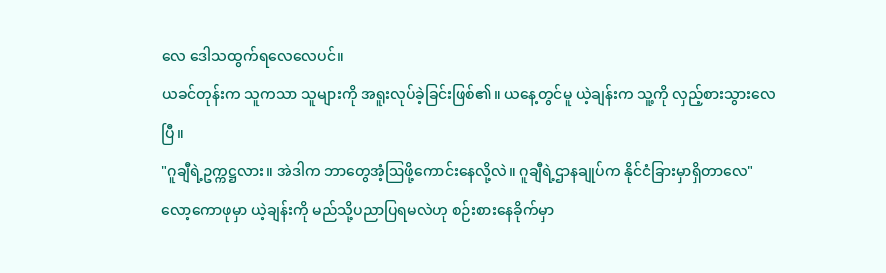လေ ဒေါသထွက်ရလေလေပင်။
ယခင်တုန်းက သူကသာ သူများကို အရူးလုပ်ခဲ့ခြင်းဖြစ်၏။ ယနေ့တွင်မူ ယဲ့ချန်းက သူ့ကို လှည့်စားသွားလေပြီ။
"ဂူချီရဲ့ဥက္ကဋ္ဌလား။ အဲဒါက ဘာတွေအံ့ဩဖို့ကောင်းနေလို့လဲ။ ဂူချီရဲ့ဌာနချုပ်က နိုင်ငံခြားမှာရှိတာလေ"
လော့ကောဖုမှာ ယဲ့ချန်းကို မည်သို့ပညာပြရမလဲဟု စဉ်းစားနေခိုက်မှာ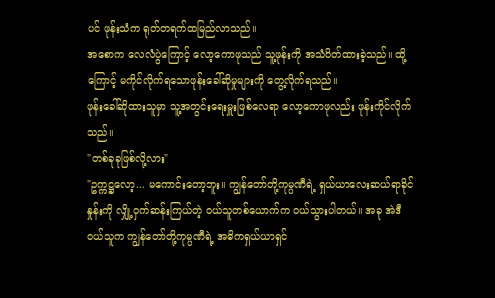ပင် ဖုန်းသံက ရုတ်တရက်ထမြည်လာသည်။
အစောက လေလံပွဲကြောင့် လော့ကောဖုသည် သူ့ဖုန်းကို အသံပိတ်ထားခဲ့သည်။ ထို့ကြောင့် မကိုင်လိုက်ရသောဖုန်းခေါ်ဆိုမှုများကို တွေ့လိုက်ရသည်။
ဖုန်းခေါ်ဆိုထားသူမှာ သူ့အတွင်းရေးမှူးဖြစ်လေရာ လော့ကောဖုလည်း ဖုန်းကိုင်လိုက်သည်။
"တစ်ခုခုဖြစ်လို့လား"
"ဥက္ကဋ္ဌလော့... မကောင်းတော့ဘူး။ ကျွန်တော်တို့ကုမ္ပဏီရဲ့ ရှယ်ယာလေးဆယ်ရာခိုင်နှုန်းကို လျှို့ဝှက်ဆန်းကြယ်တဲ့ ဝယ်သူတစ်ယောက်က ဝယ်သွားပါတယ်။ အခု အဲဒီဝယ်သူက ကျွန်တော်တို့ကုမ္ပဏီရဲ့ အဓိကရှယ်ယာရှင်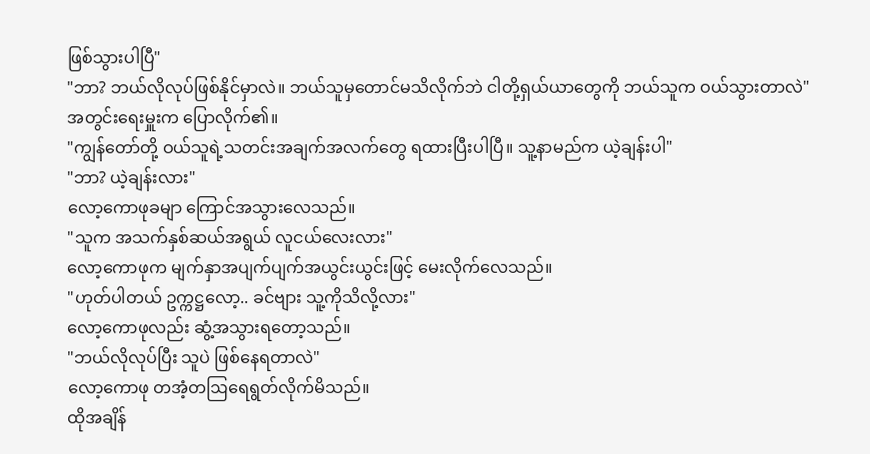ဖြစ်သွားပါပြီ"
"ဘာ? ဘယ်လိုလုပ်ဖြစ်နိုင်မှာလဲ။ ဘယ်သူမှတောင်မသိလိုက်ဘဲ ငါတို့ရှယ်ယာတွေကို ဘယ်သူက ဝယ်သွားတာလဲ"
အတွင်းရေးမှူးက ပြောလိုက်၏။
"ကျွန်တော်တို့ ဝယ်သူရဲ့သတင်းအချက်အလက်တွေ ရထားပြီးပါပြီ။ သူ့နာမည်က ယဲ့ချန်းပါ"
"ဘာ? ယဲ့ချန်းလား"
လော့ကောဖုခမျာ ကြောင်အသွားလေသည်။
"သူက အသက်နှစ်ဆယ်အရွယ် လူငယ်လေးလား"
လော့ကောဖုက မျက်နှာအပျက်ပျက်အယွင်းယွင်းဖြင့် မေးလိုက်လေသည်။
"ဟုတ်ပါတယ် ဥက္ကဋ္ဌလော့.. ခင်ဗျား သူ့ကိုသိလို့လား"
လော့ကောဖုလည်း ဆွံ့အသွားရတော့သည်။
"ဘယ်လိုလုပ်ပြီး သူပဲ ဖြစ်နေရတာလဲ"
လော့ကောဖု တအံ့တဩရေရွတ်လိုက်မိသည်။
ထိုအချိန်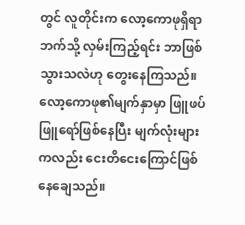တွင် လူတိုင်းက လော့ကောဖုရှိရာဘက်သို့ လှမ်းကြည့်ရင်း ဘာဖြစ်သွားသလဲဟု တွေးနေကြသည်။
လော့ကောဖု၏မျက်နှာမှာ ဖြူဖပ်ဖြူရော်ဖြစ်နေပြီး မျက်လုံးများကလည်း ငေးတိငေးကြောင်ဖြစ်နေချေသည်။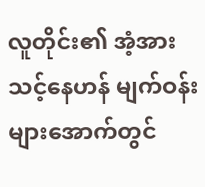လူတိုင်း၏ အံ့အားသင့်နေဟန် မျက်ဝန်းများအောက်တွင်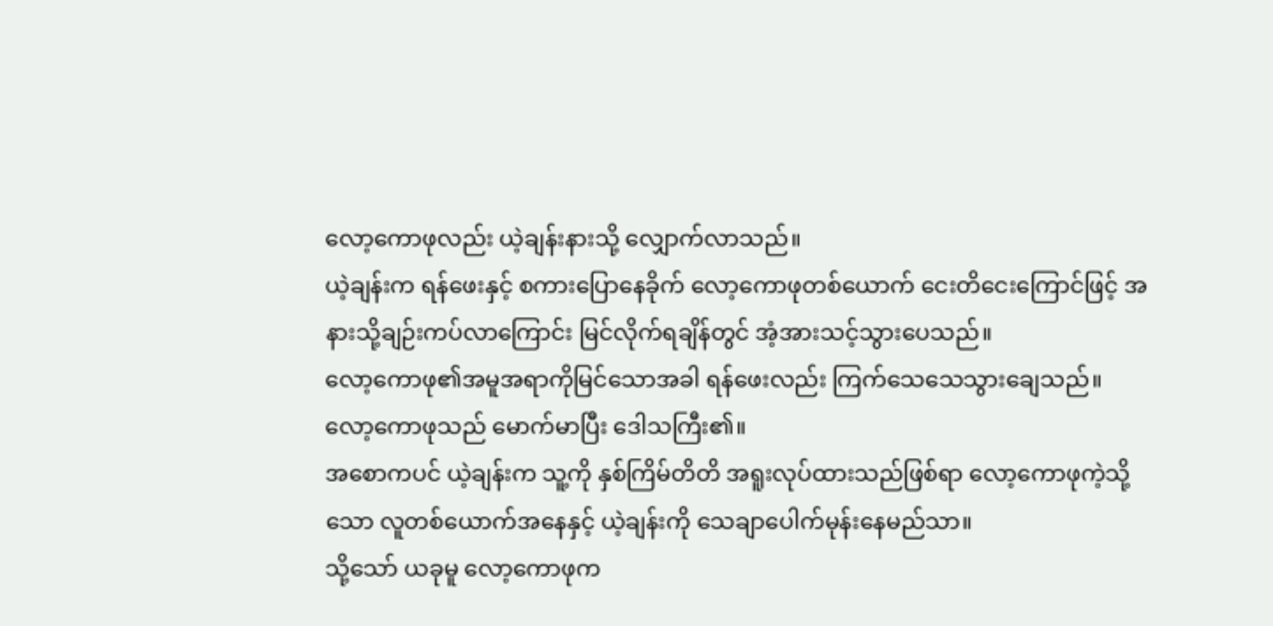လော့ကောဖုလည်း ယဲ့ချန်းနားသို့ လျှောက်လာသည်။
ယဲ့ချန်းက ရန်ဖေးနှင့် စကားပြောနေခိုက် လော့ကောဖုတစ်ယောက် ငေးတိငေးကြောင်ဖြင့် အနားသို့ချဉ်းကပ်လာကြောင်း မြင်လိုက်ရချိန်တွင် အံ့အားသင့်သွားပေသည်။
လော့ကောဖု၏အမူအရာကိုမြင်သောအခါ ရန်ဖေးလည်း ကြက်သေသေသွားချေသည်။
လော့ကောဖုသည် မောက်မာပြီး ဒေါသကြီး၏။
အစောကပင် ယဲ့ချန်းက သူ့ကို နှစ်ကြိမ်တိတိ အရူးလုပ်ထားသည်ဖြစ်ရာ လော့ကောဖုကဲ့သို့သော လူတစ်ယောက်အနေနှင့် ယဲ့ချန်းကို သေချာပေါက်မုန်းနေမည်သာ။
သို့သော် ယခုမူ လော့ကောဖုက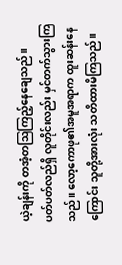ယဲ့ချန်းကို တအံ့တဩကြည့်နေချေသည်။
ပတ်ပတ်လည်ရှိ လူတိုင်းလည်း မှင်တက်သွားကြသည်။ လော့ကောဖု၏အမူအရာက ထူးဆန်းနေကြောင်း သူတို့အားလုံး သတိထားမိကြသည်။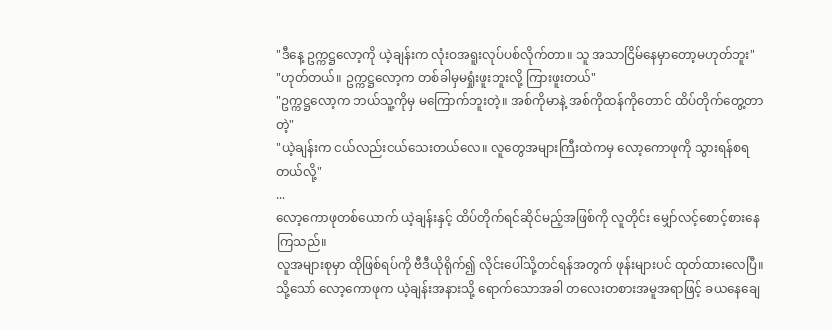"ဒီနေ့ ဥက္ကဋ္ဌလော့ကို ယဲ့ချန်းက လုံးဝအရူးလုပ်ပစ်လိုက်တာ။ သူ အသာငြိမ်နေမှာတော့မဟုတ်ဘူး"
"ဟုတ်တယ်။ ဥက္ကဋ္ဌလော့က တစ်ခါမှမရှုံးဖူးဘူးလို့ ကြားဖူးတယ်"
"ဥက္ကဋ္ဌလော့က ဘယ်သူ့ကိုမှ မကြောက်ဘူးတဲ့။ အစ်ကိုမာနဲ့ အစ်ကိုထန်ကိုတောင် ထိပ်တိုက်တွေ့တာတဲ့"
"ယဲ့ချန်းက ငယ်လည်းငယ်သေးတယ်လေ။ လူတွေအများကြီးထဲကမှ လော့ကောဖုကို သွားရန်စရတယ်လို့"
...
လော့ကောဖုတစ်ယောက် ယဲ့ချန်းနှင့် ထိပ်တိုက်ရင်ဆိုင်မည့်အဖြစ်ကို လူတိုင်း မျှော်လင့်စောင့်စားနေကြသည်။
လူအများစုမှာ ထိုဖြစ်ရပ်ကို ဗီဒီယိုရိုက်၍ လိုင်းပေါ်သို့တင်ရန်အတွက် ဖုန်းများပင် ထုတ်ထားလေပြီ။
သို့သော် လော့ကောဖုက ယဲ့ချန်းအနားသို့ ရောက်သောအခါ တလေးတစားအမူအရာဖြင့် ခယနေချေ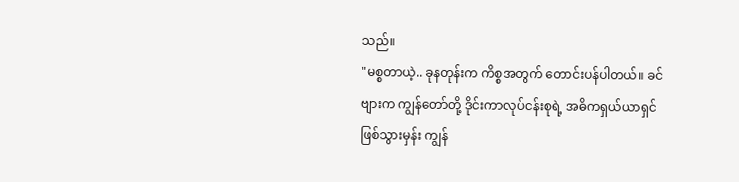သည်။
"မစ္စတာယဲ့.. ခုနတုန်းက ကိစ္စအတွက် တောင်းပန်ပါတယ်။ ခင်ဗျားက ကျွန်တော်တို့ ဒိုင်းကာလုပ်ငန်းစုရဲ့ အဓိကရှယ်ယာရှင်ဖြစ်သွားမှန်း ကျွန်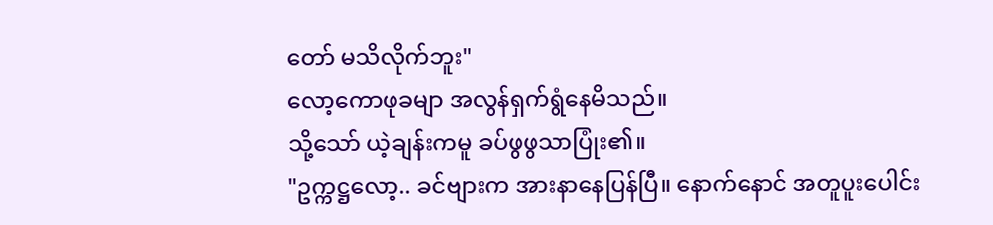တော် မသိလိုက်ဘူး"
လော့ကောဖုခမျာ အလွန်ရှက်ရွံနေမိသည်။
သို့သော် ယဲ့ချန်းကမူ ခပ်ဖွဖွသာပြုံး၏။
"ဥက္ကဋ္ဌလော့.. ခင်ဗျားက အားနာနေပြန်ပြီ။ နောက်နောင် အတူပူးပေါင်း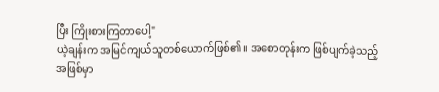ပြီး ကြိုးစားကြတာပေါ့"
ယဲ့ချန်းက အမြင်ကျယ်သူတစ်ယောက်ဖြစ်၏။ အစောတုန်းက ဖြစ်ပျက်ခဲ့သည့်အဖြစ်မှာ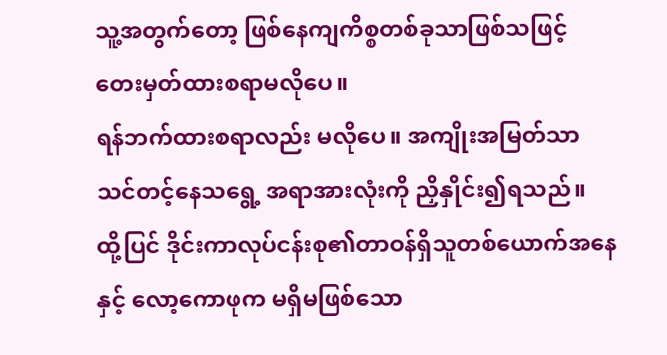သူ့အတွက်တော့ ဖြစ်နေကျကိစ္စတစ်ခုသာဖြစ်သဖြင့် တေးမှတ်ထားစရာမလိုပေ။
ရန်ဘက်ထားစရာလည်း မလိုပေ။ အကျိုးအမြတ်သာ သင်တင့်နေသရွေ့ အရာအားလုံးကို ညှိနှိုင်း၍ရသည်။
ထို့ပြင် ဒိုင်းကာလုပ်ငန်းစု၏တာဝန်ရှိသူတစ်ယောက်အနေနှင့် လော့ကောဖုက မရှိမဖြစ်သော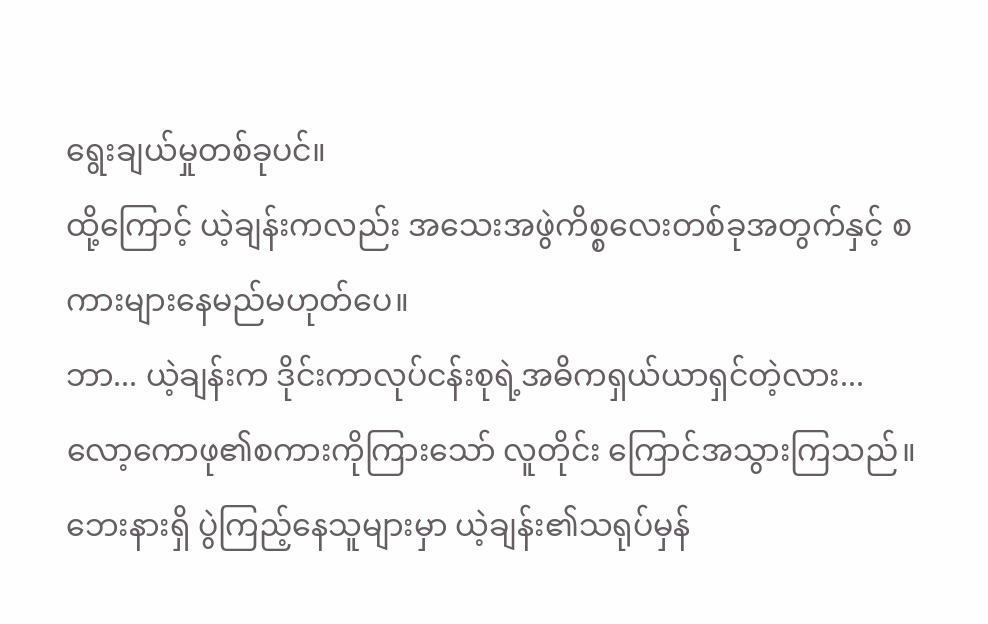ရွေးချယ်မှုတစ်ခုပင်။
ထို့ကြောင့် ယဲ့ချန်းကလည်း အသေးအဖွဲကိစ္စလေးတစ်ခုအတွက်နှင့် စကားများနေမည်မဟုတ်ပေ။
ဘာ... ယဲ့ချန်းက ဒိုင်းကာလုပ်ငန်းစုရဲ့အဓိကရှယ်ယာရှင်တဲ့လား...
လော့ကောဖု၏စကားကိုကြားသော် လူတိုင်း ကြောင်အသွားကြသည်။
ဘေးနားရှိ ပွဲကြည့်နေသူများမှာ ယဲ့ချန်း၏သရုပ်မှန်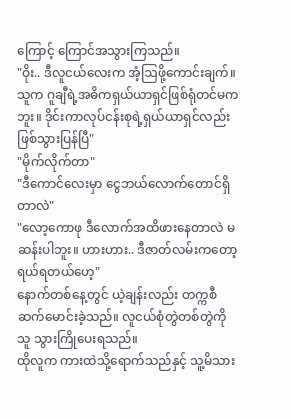ကြောင့် ကြောင်အသွားကြသည်။
"ဝိုး.. ဒီလူငယ်လေးက အံ့ဩဖို့ကောင်းချက်။ သူက ဂူချီရဲ့အဓိကရှယ်ယာရှင်ဖြစ်ရုံတင်မကဘူး။ ဒိုင်းကာလုပ်ငန်းစုရဲ့ရှယ်ယာရှင်လည်း ဖြစ်သွားပြန်ပြီ"
"မိုက်လိုက်တာ"
"ဒီကောင်လေးမှာ ငွေဘယ်လောက်တောင်ရှိတာလဲ"
"လော့ကောဖု ဒီလောက်အထိဖားနေတာလဲ မဆန်းပါဘူး။ ဟားဟား.. ဒီဇာတ်လမ်းကတော့ ရယ်ရတယ်ဟေ့"
နောက်တစ်နေ့တွင် ယဲ့ချန်းလည်း တက္ကစီဆက်မောင်းခဲ့သည်။ လူငယ်စုံတွဲတစ်တွဲကို သူ သွားကြိုပေးရသည်။
ထိုလူက ကားထဲသို့ရောက်သည်နှင့် သူ့မိသား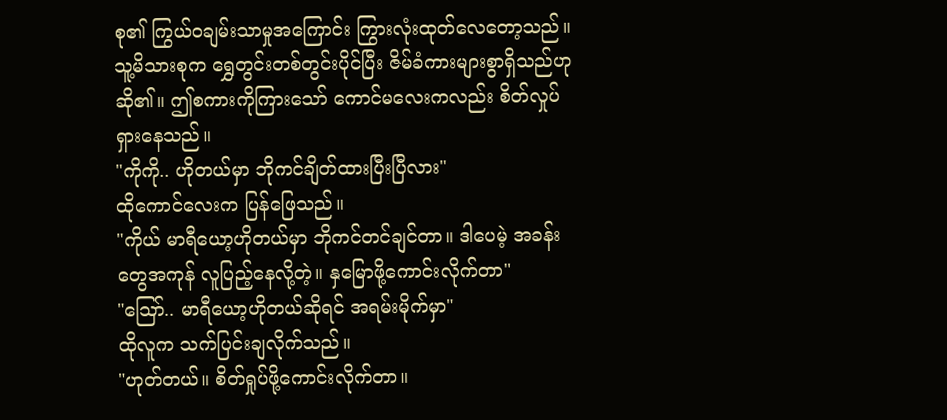စု၏ ကြွယ်ဝချမ်းသာမှုအကြောင်း ကြွားလုံးထုတ်လေတော့သည်။
သူ့မိသားစုက ရွှေတွင်းတစ်တွင်းပိုင်ပြီး ဇိမ်ခံကားများစွာရှိသည်ဟု ဆို၏။ ဤစကားကိုကြားသော် ကောင်မလေးကလည်း စိတ်လှုပ်ရှားနေသည်။
"ကိုကို.. ဟိုတယ်မှာ ဘိုကင်ချိတ်ထားပြီးပြီလား"
ထိုကောင်လေးက ပြန်ဖြေသည်။
"ကိုယ် မာရီယော့ဟိုတယ်မှာ ဘိုကင်တင်ချင်တာ။ ဒါပေမဲ့ အခန်းတွေအကုန် လူပြည့်နေလို့တဲ့။ နှမြောဖို့ကောင်းလိုက်တာ"
"ဪ.. မာရီယော့ဟိုတယ်ဆိုရင် အရမ်းမိုက်မှာ"
ထိုလူက သက်ပြင်းချလိုက်သည်။
"ဟုတ်တယ်။ စိတ်ရှုပ်ဖို့ကောင်းလိုက်တာ။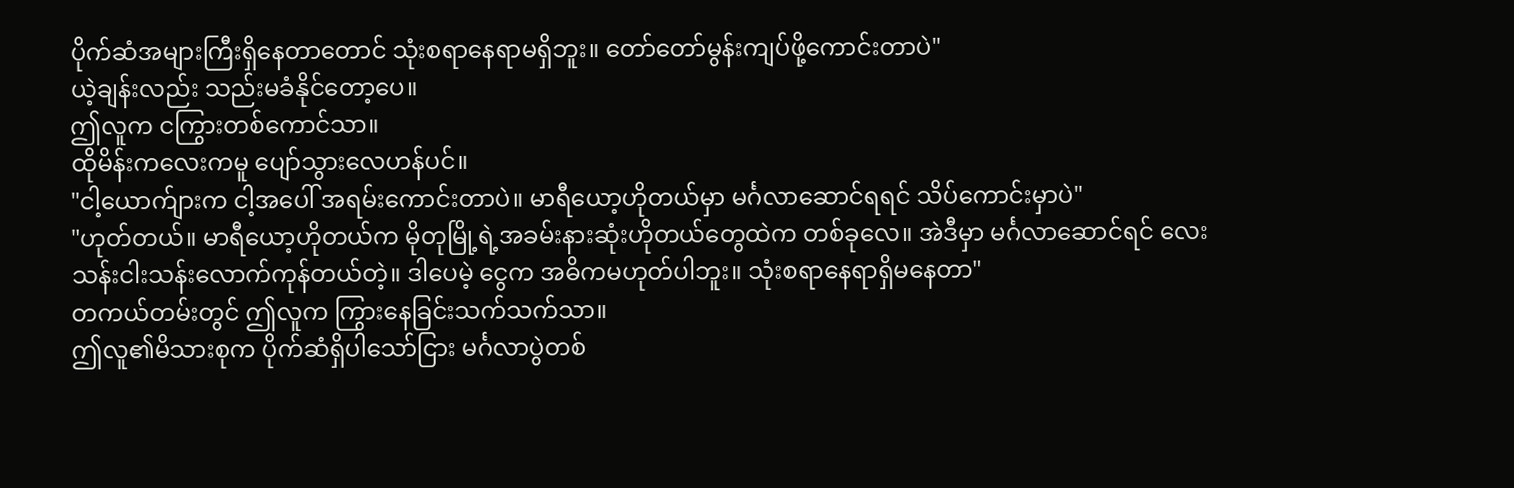ပိုက်ဆံအများကြီးရှိနေတာတောင် သုံးစရာနေရာမရှိဘူး။ တော်တော်မွန်းကျပ်ဖို့ကောင်းတာပဲ"
ယဲ့ချန်းလည်း သည်းမခံနိုင်တော့ပေ။
ဤလူက ငကြွားတစ်ကောင်သာ။
ထိုမိန်းကလေးကမူ ပျော်သွားလေဟန်ပင်။
"ငါ့ယောက်ျားက ငါ့အပေါ် အရမ်းကောင်းတာပဲ။ မာရီယော့ဟိုတယ်မှာ မင်္ဂလာဆောင်ရရင် သိပ်ကောင်းမှာပဲ"
"ဟုတ်တယ်။ မာရီယော့ဟိုတယ်က မိုတုမြို့ရဲ့အခမ်းနားဆုံးဟိုတယ်တွေထဲက တစ်ခုလေ။ အဲဒီမှာ မင်္ဂလာဆောင်ရင် လေးသန်းငါးသန်းလောက်ကုန်တယ်တဲ့။ ဒါပေမဲ့ ငွေက အဓိကမဟုတ်ပါဘူး။ သုံးစရာနေရာရှိမနေတာ"
တကယ်တမ်းတွင် ဤလူက ကြွားနေခြင်းသက်သက်သာ။
ဤလူ၏မိသားစုက ပိုက်ဆံရှိပါသော်ငြား မင်္ဂလာပွဲတစ်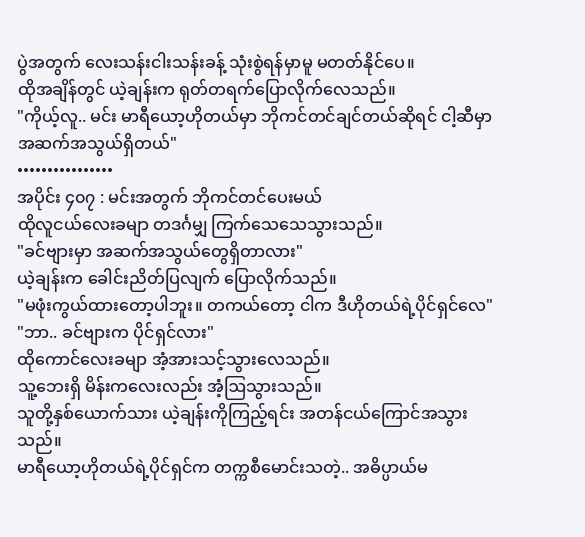ပွဲအတွက် လေးသန်းငါးသန်းခန့် သုံးစွဲရန်မှာမူ မတတ်နိုင်ပေ။
ထိုအချိန်တွင် ယဲ့ချန်းက ရုတ်တရက်ပြောလိုက်လေသည်။
"ကိုယ့်လူ.. မင်း မာရီယော့ဟိုတယ်မှာ ဘိုကင်တင်ချင်တယ်ဆိုရင် ငါ့ဆီမှာ အဆက်အသွယ်ရှိတယ်"
••••••••••••••••
အပိုင်း ၄၀၇ : မင်းအတွက် ဘိုကင်တင်ပေးမယ်
ထိုလူငယ်လေးခမျာ တဒင်္ဂမျှ ကြက်သေသေသွားသည်။
"ခင်ဗျားမှာ အဆက်အသွယ်တွေရှိတာလား"
ယဲ့ချန်းက ခေါင်းညိတ်ပြလျက် ပြောလိုက်သည်။
"မဖုံးကွယ်ထားတော့ပါဘူး။ တကယ်တော့ ငါက ဒီဟိုတယ်ရဲ့ပိုင်ရှင်လေ"
"ဘာ.. ခင်ဗျားက ပိုင်ရှင်လား"
ထိုကောင်လေးခမျာ အံ့အားသင့်သွားလေသည်။
သူ့ဘေးရှိ မိန်းကလေးလည်း အံ့ဩသွားသည်။
သူတို့နှစ်ယောက်သား ယဲ့ချန်းကိုကြည့်ရင်း အတန်ငယ်ကြောင်အသွားသည်။
မာရီယော့ဟိုတယ်ရဲ့ပိုင်ရှင်က တက္ကစီမောင်းသတဲ့.. အဓိပ္ပာယ်မ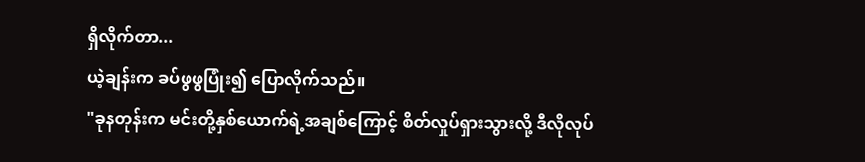ရှိလိုက်တာ...
ယဲ့ချန်းက ခပ်ဖွဖွပြုံး၍ ပြောလိုက်သည်။
"ခုနတုန်းက မင်းတို့နှစ်ယောက်ရဲ့အချစ်ကြောင့် စိတ်လှုပ်ရှားသွားလို့ ဒီလိုလုပ်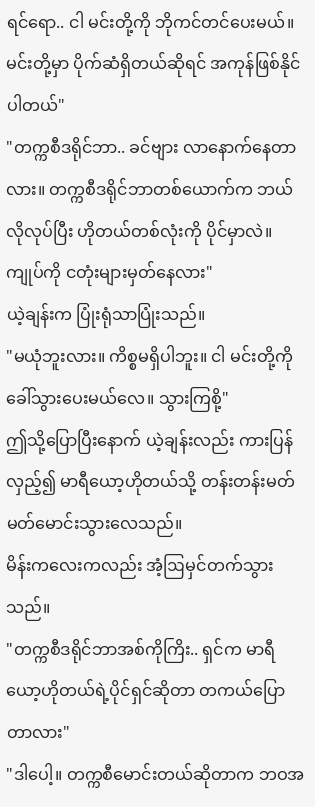ရင်ရော.. ငါ မင်းတို့ကို ဘိုကင်တင်ပေးမယ်။ မင်းတို့မှာ ပိုက်ဆံရှိတယ်ဆိုရင် အကုန်ဖြစ်နိုင်ပါတယ်"
"တက္ကစီဒရိုင်ဘာ.. ခင်ဗျား လာနောက်နေတာလား။ တက္ကစီဒရိုင်ဘာတစ်ယောက်က ဘယ်လိုလုပ်ပြီး ဟိုတယ်တစ်လုံးကို ပိုင်မှာလဲ။ ကျုပ်ကို ငတုံးများမှတ်နေလား"
ယဲ့ချန်းက ပြုံးရုံသာပြုံးသည်။
"မယုံဘူးလား။ ကိစ္စမရှိပါဘူး။ ငါ မင်းတို့ကိုခေါ်သွားပေးမယ်လေ။ သွားကြစို့"
ဤသို့ပြောပြီးနောက် ယဲ့ချန်းလည်း ကားပြန်လှည့်၍ မာရီယော့ဟိုတယ်သို့ တန်းတန်းမတ်မတ်မောင်းသွားလေသည်။
မိန်းကလေးကလည်း အံ့ဩမှင်တက်သွားသည်။
"တက္ကစီဒရိုင်ဘာအစ်ကိုကြိး.. ရှင်က မာရီယော့ဟိုတယ်ရဲ့ပိုင်ရှင်ဆိုတာ တကယ်ပြောတာလား"
"ဒါပေါ့။ တက္ကစီမောင်းတယ်ဆိုတာက ဘဝအ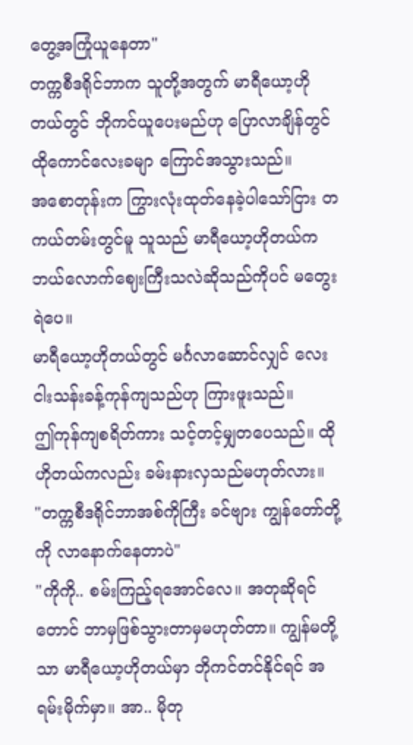တွေ့အကြုံယူနေတာ"
တက္ကစီဒရိုင်ဘာက သူတို့အတွက် မာရီယော့ဟိုတယ်တွင် ဘိုကင်ယူပေးမည်ဟု ပြောလာချိန်တွင် ထိုကောင်လေးခမျာ ကြောင်အသွားသည်။
အစောတုန်းက ကြွားလုံးထုတ်နေခဲ့ပါသော်ငြား တကယ်တမ်းတွင်မူ သူသည် မာရီယော့ဟိုတယ်က ဘယ်လောက်ဈေးကြီးသလဲဆိုသည်ကိုပင် မတွေးရဲပေ။
မာရီယော့ဟိုတယ်တွင် မင်္ဂလာဆောင်လျှင် လေးငါးသန်းခန့်ကုန်ကျသည်ဟု ကြားဖူးသည်။
ဤကုန်ကျစရိတ်ကား သင့်တင့်မျှတပေသည်။ ထိုဟိုတယ်ကလည်း ခမ်းနားလှသည်မဟုတ်လား။
"တက္ကစီဒရိုင်ဘာအစ်ကိုကြီး ခင်ဗျား ကျွန်တော်တို့ကို လာနောက်နေတာပဲ"
"ကိုကို.. စမ်းကြည့်ရအောင်လေ။ အတုဆိုရင်တောင် ဘာမှဖြစ်သွားတာမှမဟုတ်တာ။ ကျွန်မတို့သာ မာရီယော့ဟိုတယ်မှာ ဘိုကင်တင်နိုင်ရင် အရမ်းမိုက်မှာ။ အာ.. မိုတု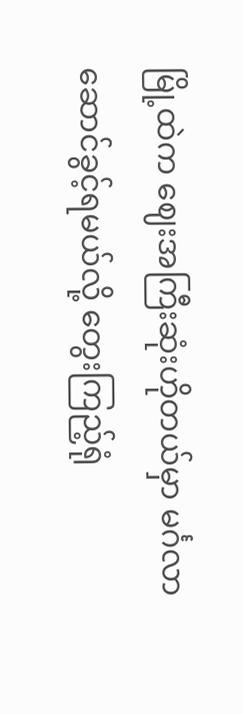မြို့ထဲက ဈေးအကြီးဆုံးဟိုတယ်မှာ မင်္ဂလာဆောင်ခွင့်ရမယ်လို့ တွေးကြည့်ရုံ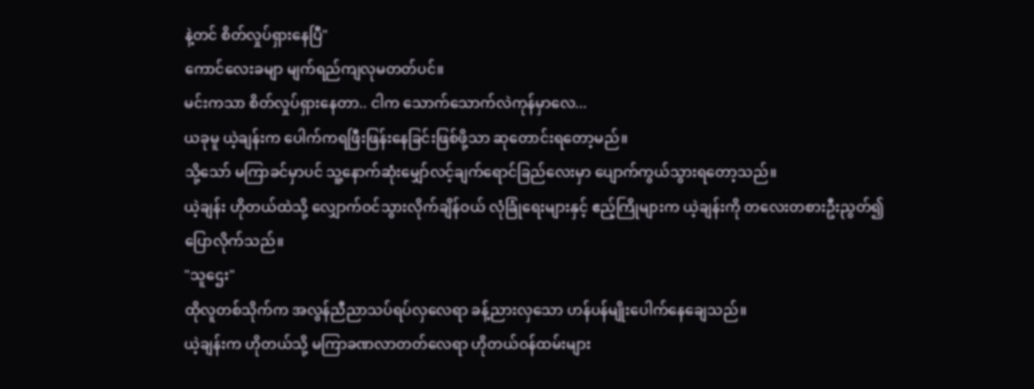နဲ့တင် စိတ်လှုပ်ရှားနေပြီ"
ကောင်လေးခမျာ မျက်ရည်ကျလုမတတ်ပင်။
မင်းကသာ စိတ်လှုပ်ရှားနေတာ.. ငါက သောက်သောက်လဲကုန်မှာလေ...
ယခုမူ ယဲ့ချန်းက ပေါက်ကရဖြီးဖြန်းနေခြင်းဖြစ်ဖို့သာ ဆုတောင်းရတော့မည်။
သို့သော် မကြာခင်မှာပင် သူ့နောက်ဆုံးမျှော်လင့်ချက်ရောင်ခြည်လေးမှာ ပျောက်ကွယ်သွားရတော့သည်။
ယဲ့ချန်း ဟိုတယ်ထဲသို့ လျှောက်ဝင်သွားလိုက်ချိန်ဝယ် လုံခြုံရေးများနှင့် ဧည့်ကြိုများက ယဲ့ချန်းကို တလေးတစားဦးညွတ်၍ ပြောလိုက်သည်။
"သူဌေး"
ထိုလူတစ်သိုက်က အလွန်ညီညာသပ်ရပ်လှလေရာ ခန့်ညားလှသော ဟန်ပန်မျိုးပေါက်နေချေသည်။
ယဲ့ချန်းက ဟိုတယ်သို့ မကြာခဏလာတတ်လေရာ ဟိုတယ်ဝန်ထမ်းများ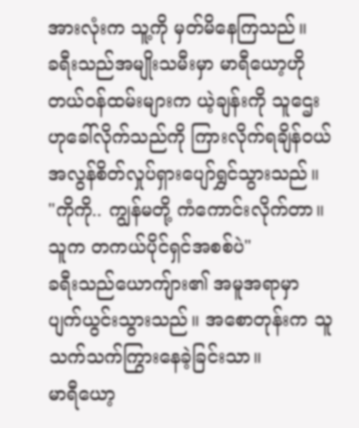အားလုံးက သူ့ကို မှတ်မိနေကြသည်။
ခရီးသည်အမျိုးသမီးမှာ မာရီယော့ဟိုတယ်ဝန်ထမ်းများက ယဲ့ချန်းကို သူဌေးဟုခေါ်လိုက်သည်ကို ကြားလိုက်ရချိန်ဝယ် အလွန်စိတ်လှုပ်ရှားပျော်ရွှင်သွားသည်။
"ကိုကို.. ကျွန်မတို့ ကံကောင်းလိုက်တာ။ သူက တကယ်ပိုင်ရှင်အစစ်ပဲ"
ခရီးသည်ယောကျ်ား၏ အမူအရာမှာ ပျက်ယွင်းသွားသည်။ အစောတုန်းက သူ သက်သက်ကြွားနေခဲ့ခြင်းသာ။
မာရီယော့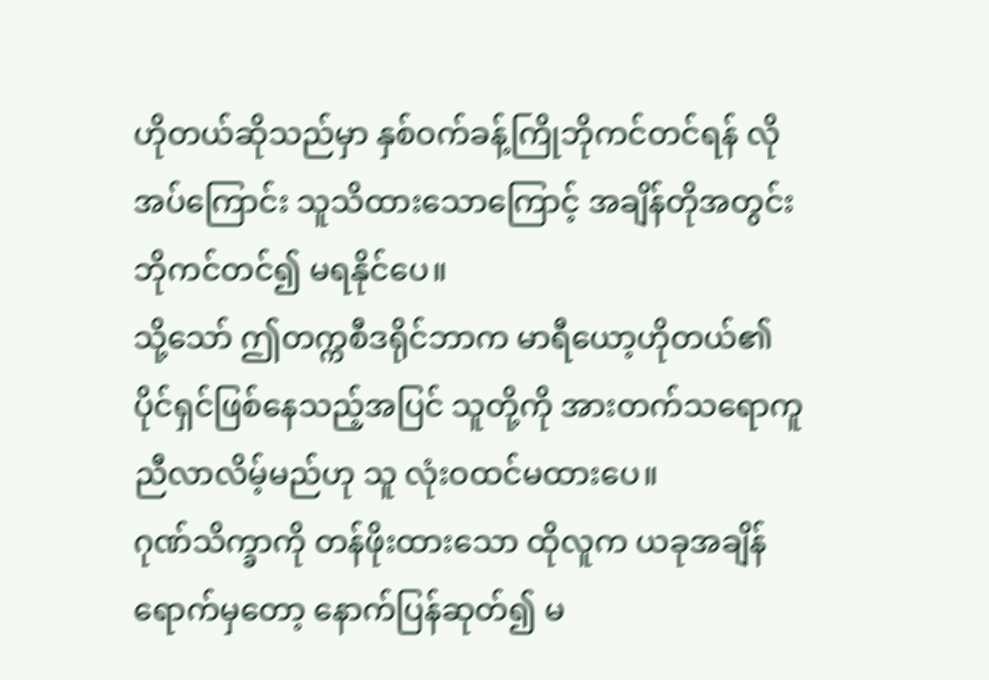ဟိုတယ်ဆိုသည်မှာ နှစ်ဝက်ခန့်ကြိုဘိုကင်တင်ရန် လိုအပ်ကြောင်း သူသိထားသောကြောင့် အချိန်တိုအတွင်း ဘိုကင်တင်၍ မရနိုင်ပေ။
သို့သော် ဤတက္ကစီဒရိုင်ဘာက မာရီယော့ဟိုတယ်၏ပိုင်ရှင်ဖြစ်နေသည့်အပြင် သူတို့ကို အားတက်သရောကူညီလာလိမ့်မည်ဟု သူ လုံးဝထင်မထားပေ။
ဂုဏ်သိက္ခာကို တန်ဖိုးထားသော ထိုလူက ယခုအချိန်ရောက်မှတော့ နောက်ပြန်ဆုတ်၍ မ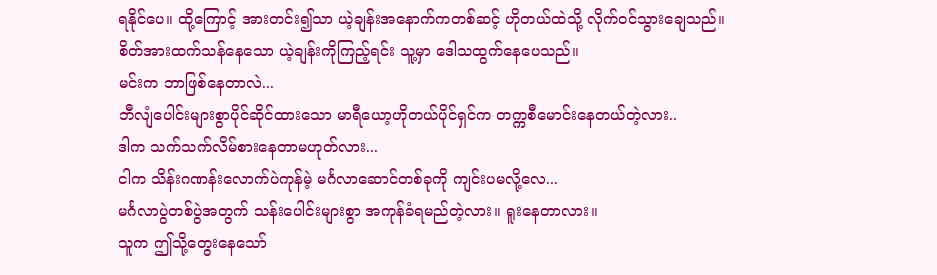ရနိုင်ပေ။ ထို့ကြောင့် အားတင်း၍သာ ယဲ့ချန်းအနောက်ကတစ်ဆင့် ဟိုတယ်ထဲသို့ လိုက်ဝင်သွားချေသည်။
စိတ်အားထက်သန်နေသော ယဲ့ချန်းကိုကြည့်ရင်း သူ့မှာ ဒေါသထွက်နေပေသည်။
မင်းက ဘာဖြစ်နေတာလဲ...
ဘီလျံပေါင်းများစွာပိုင်ဆိုင်ထားသော မာရီယော့ဟိုတယ်ပိုင်ရှင်က တက္ကစီမောင်းနေတယ်တဲ့လား..
ဒါက သက်သက်လိမ်စားနေတာမဟုတ်လား...
ငါက သိန်းဂဏန်းလောက်ပဲကုန်မဲ့ မင်္ဂလာဆောင်တစ်ခုကို ကျင်းပမလို့လေ...
မင်္ဂလာပွဲတစ်ပွဲအတွက် သန်းပေါင်းများစွာ အကုန်ခံရမည်တဲ့လား။ ရူးနေတာလား။
သူက ဤသို့တွေးနေသော်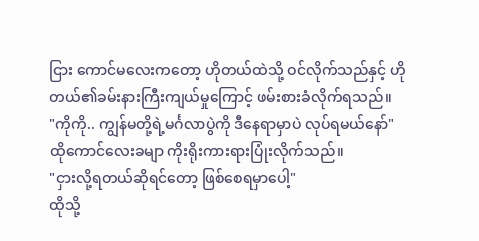ငြား ကောင်မလေးကတော့ ဟိုတယ်ထဲသို့ ဝင်လိုက်သည်နှင့် ဟိုတယ်၏ခမ်းနားကြီးကျယ်မှုကြောင့် ဖမ်းစားခံလိုက်ရသည်။
"ကိုကို.. ကျွန်မတို့ရဲ့မင်္ဂလာပွဲကို ဒီနေရာမှာပဲ လုပ်ရမယ်နော်"
ထိုကောင်လေးခမျာ ကိုးရိုးကားရားပြုံးလိုက်သည်။
"ငှားလို့ရတယ်ဆိုရင်တော့ ဖြစ်စေရမှာပေါ့"
ထိုသို့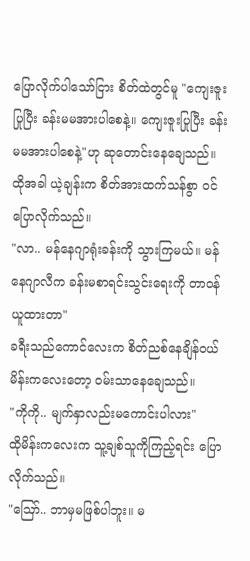ပြောလိုက်ပါသော်ငြား စိတ်ထဲတွင်မူ "ကျေးဇူးပြုပြီး ခန်းမမအားပါစေနဲ့။ ကျေးဇူးပြုပြီး ခန်းမမအားပါစေနဲ့"ဟု ဆုတောင်းနေချေသည်။
ထိုအခါ ယဲ့ချန်းက စိတ်အားထက်သန်စွာ ဝင်ပြောလိုက်သည်။
"လာ.. မန်နေဂျာရုံးခန်းကို သွားကြမယ်။ မန်နေဂျာလီက ခန်းမစာရင်းသွင်းရေးကို တာဝန်ယူထားတာ"
ခရီးသည်ကောင်လေးက စိတ်ညစ်နေချိန်ဝယ် မိန်းကလေးတော့ ဝမ်းသာနေချေသည်။
"ကိုကို.. မျက်နှာလည်းမကောင်းပါလား"
ထိုမိန်းကလေးက သူ့ချစ်သူကိုကြည့်ရင်း ပြောလိုက်သည်။
"ဪ.. ဘာမှမဖြစ်ပါဘူး။ မ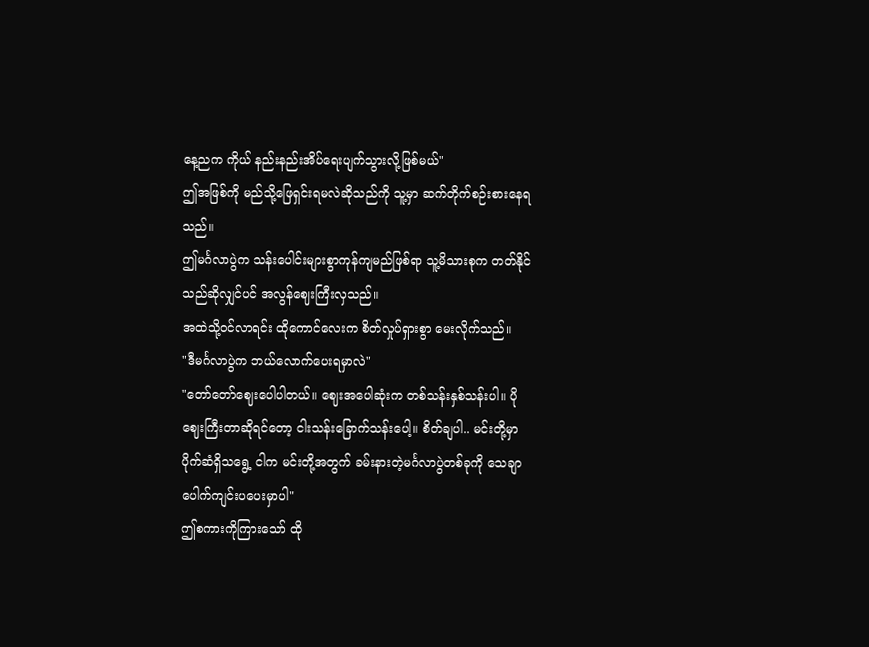နေ့ညက ကိုယ် နည်းနည်းအိပ်ရေးပျက်သွားလို့ဖြစ်မယ်"
ဤအဖြစ်ကို မည်သို့ဖြေရှင်းရမလဲဆိုသည်ကို သူ့မှာ ဆက်တိုက်စဉ်းစားနေရသည်။
ဤမင်္ဂလာပွဲက သန်းပေါင်းများစွာကုန်ကျမည်ဖြစ်ရာ သူ့မိသားစုက တတ်နိုင်သည်ဆိုလျှင်ပင် အလွန်ဈေးကြီးလှသည်။
အထဲသို့ဝင်လာရင်း ထိုကောင်လေးက စိတ်လှုပ်ရှားစွာ မေးလိုက်သည်။
"ဒီမင်္ဂလာပွဲက ဘယ်လောက်ပေးရမှာလဲ"
"တော်တော်ဈေးပေါပါတယ်။ ဈေးအပေါဆုံးက တစ်သန်းနှစ်သန်းပါ။ ပိုဈေးကြီးတာဆိုရင်တော့ ငါးသန်းခြောက်သန်းပေါ့။ စိတ်ချပါ.. မင်းတို့မှာ ပိုက်ဆံရှိသရွေ့ ငါက မင်းတို့အတွက် ခမ်းနားတဲ့မင်္ဂလာပွဲတစ်ခုကို သေချာပေါက်ကျင်းပပေးမှာပါ"
ဤစကားကိုကြားသော် ထို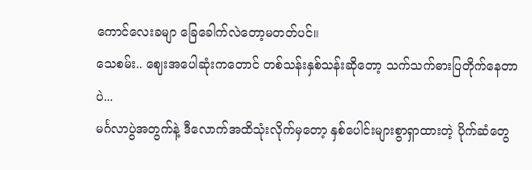ကောင်လေးခမျာ ခြေခေါက်လဲတော့မတတ်ပင်။
သေစမ်း.. ဈေးအပေါဆုံးကတောင် တစ်သန်းနှစ်သန်းဆိုတော့ သက်သက်ဓားပြတိုက်နေတာပဲ...
မင်္ဂလာပွဲအတွက်နဲ့ ဒီလောက်အထိသုံးလိုက်မှတော့ နှစ်ပေါင်းများစွာရှာထားတဲ့ ပိုက်ဆံတွေ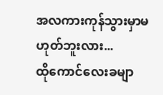အလကားကုန်သွားမှာမဟုတ်ဘူးလား...
ထိုကောင်လေးခမျာ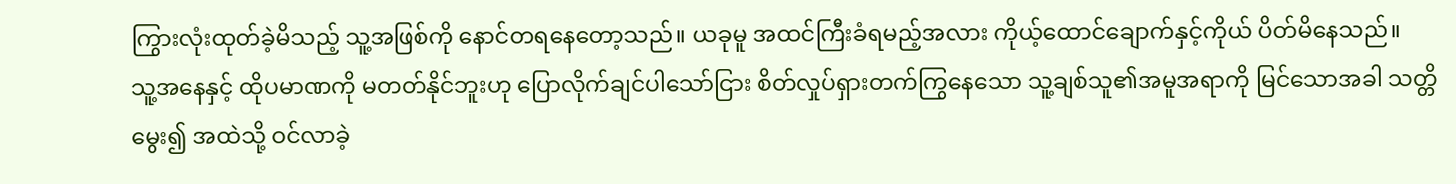ကြွားလုံးထုတ်ခဲ့မိသည့် သူ့အဖြစ်ကို နောင်တရနေတော့သည်။ ယခုမူ အထင်ကြီးခံရမည့်အလား ကိုယ့်ထောင်ချောက်နှင့်ကိုယ် ပိတ်မိနေသည်။
သူ့အနေနှင့် ထိုပမာဏကို မတတ်နိုင်ဘူးဟု ပြောလိုက်ချင်ပါသော်ငြား စိတ်လှုပ်ရှားတက်ကြွနေသော သူ့ချစ်သူ၏အမူအရာကို မြင်သောအခါ သတ္တိမွေး၍ အထဲသို့ ဝင်လာခဲ့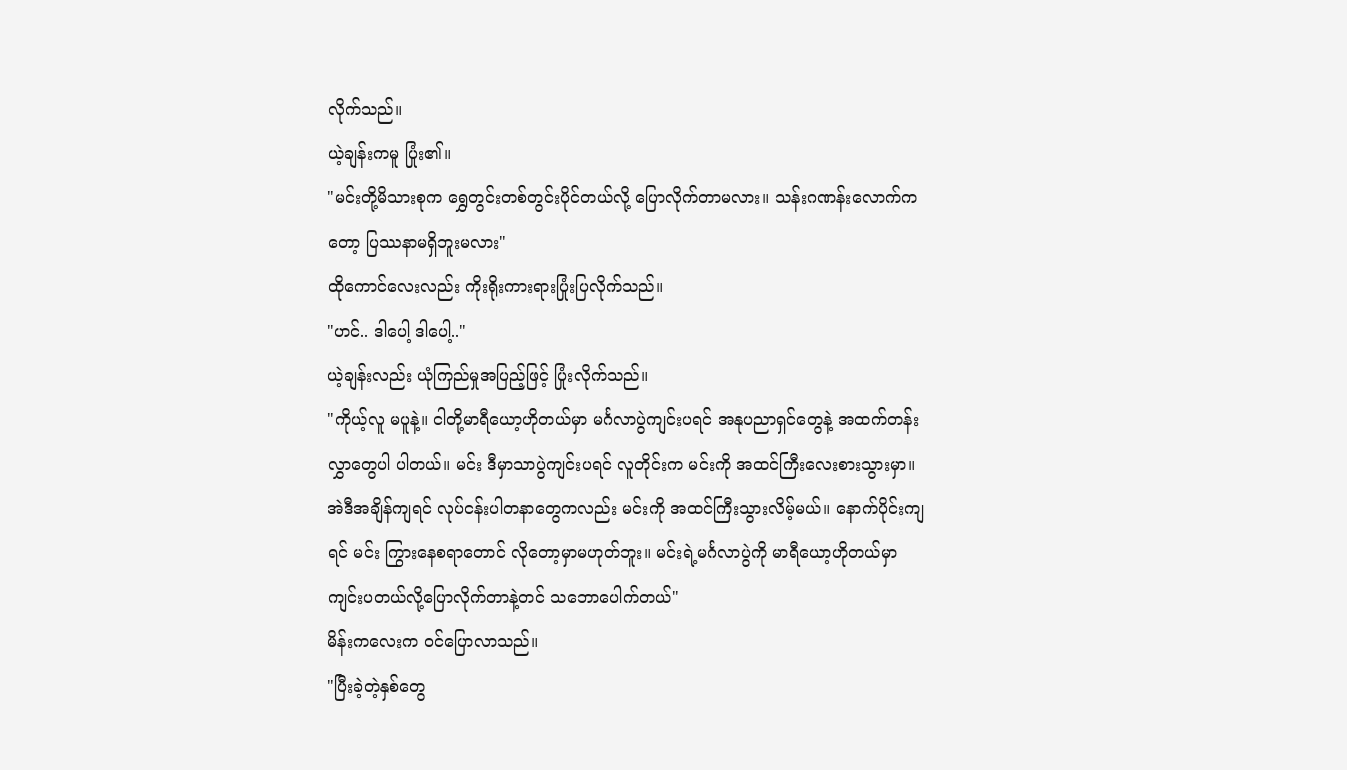လိုက်သည်။
ယဲ့ချန်းကမူ ပြုံး၏။
"မင်းတို့မိသားစုက ရွှေတွင်းတစ်တွင်းပိုင်တယ်လို့ ပြောလိုက်တာမလား။ သန်းဂဏန်းလောက်ကတော့ ပြဿနာမရှိဘူးမလား"
ထိုကောင်လေးလည်း ကိုးရိုးကားရားပြုံးပြလိုက်သည်။
"ဟင်.. ဒါပေါ့ ဒါပေါ့.."
ယဲ့ချန်းလည်း ယုံကြည်မှုအပြည့်ဖြင့် ပြုံးလိုက်သည်။
"ကိုယ့်လူ မပူနဲ့။ ငါတို့မာရီယော့ဟိုတယ်မှာ မင်္ဂလာပွဲကျင်းပရင် အနုပညာရှင်တွေနဲ့ အထက်တန်းလွှာတွေပါ ပါတယ်။ မင်း ဒီမှာသာပွဲကျင်းပရင် လူတိုင်းက မင်းကို အထင်ကြီးလေးစားသွားမှာ။ အဲဒီအချိန်ကျရင် လုပ်ငန်းပါတနာတွေကလည်း မင်းကို အထင်ကြီးသွားလိမ့်မယ်။ နောက်ပိုင်းကျရင် မင်း ကြွားနေစရာတောင် လိုတော့မှာမဟုတ်ဘူး။ မင်းရဲ့မင်္ဂလာပွဲကို မာရီယော့ဟိုတယ်မှာ ကျင်းပတယ်လို့ပြောလိုက်တာနဲ့တင် သဘောပေါက်တယ်"
မိန်းကလေးက ဝင်ပြောလာသည်။
"ပြီးခဲ့တဲ့နှစ်တွေ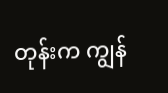တုန်းက ကျွန်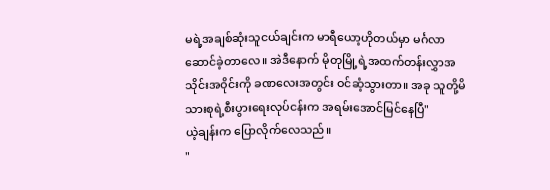မရဲ့အချစ်ဆုံးသူငယ်ချင်းက မာရီယော့ဟိုတယ်မှာ မင်္ဂလာဆောင်ခဲ့တာလေ။ အဲဒီနောက် မိုတုမြို့ရဲ့အထက်တန်းလွှာအသိုင်းအဝိုင်းကို ခဏလေးအတွင်း ဝင်ဆံ့သွားတာ။ အခု သူတို့မိသားစုရဲ့စီးပွားရေးလုပ်ငန်းက အရမ်းအောင်မြင်နေပြီ"
ယဲ့ချန်းက ပြောလိုက်လေသည်။
"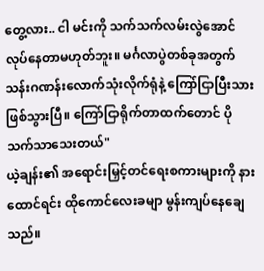တွေ့လား.. ငါ မင်းကို သက်သက်လမ်းလွဲအောင်လုပ်နေတာမဟုတ်ဘူး။ မင်္ဂလာပွဲတစ်ခုအတွက် သန်းဂဏန်းလောက်သုံးလိုက်ရုံနဲ့ ကြော်ငြာပြီးသားဖြစ်သွားပြီ။ ကြော်ငြာရိုက်တာထက်တောင် ပိုသက်သာသေးတယ်"
ယဲ့ချန်း၏ အရောင်းမြှင့်တင်ရေးစကားများကို နားထောင်ရင်း ထိုကောင်လေးခမျာ မွန်းကျပ်နေချေသည်။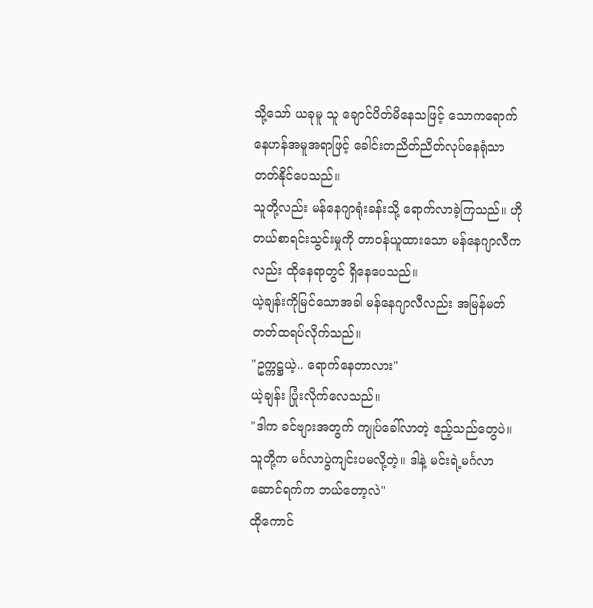သို့သော် ယခုမူ သူ ချောင်ပိတ်မိနေသဖြင့် သောကရောက်နေဟန်အမူအရာဖြင့် ခေါင်းတညိတ်ညိတ်လုပ်နေရုံသာ တတ်နိုင်ပေသည်။
သူတို့လည်း မန်နေဂျာရုံးခန်းသို့ ရောက်လာခဲ့ကြသည်။ ဟိုတယ်စာရင်းသွင်းမှုကို တာဝန်ယူထားသော မန်နေဂျာလီကလည်း ထိုနေရာတွင် ရှိနေပေသည်။
ယဲ့ချန်းကိုမြင်သောအခါ မန်နေဂျာလီလည်း အမြန်မတ်တတ်ထရပ်လိုက်သည်။
"ဥက္ကဋ္ဌယဲ့.. ရောက်နေတာလား"
ယဲ့ချန်း ပြုံးလိုက်လေသည်။
"ဒါက ခင်ဗျားအတွက် ကျုပ်ခေါ်လာတဲ့ ဧည့်သည်တွေပဲ။ သူတို့က မင်္ဂလာပွဲကျင်းပမလို့တဲ့။ ဒါနဲ့ မင်းရဲ့မင်္ဂလာဆောင်ရက်က ဘယ်တော့လဲ"
ထိုကောင်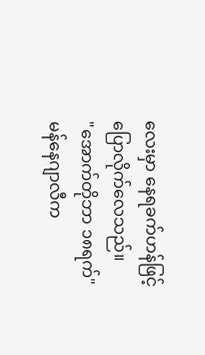လေးမှာ နေရခက်ဟန်ဖြင့် ပြောလိုက်လေသည်။
"အောက်တိုဘာ ၁၈ရက်"
မန်နေဂျာလီက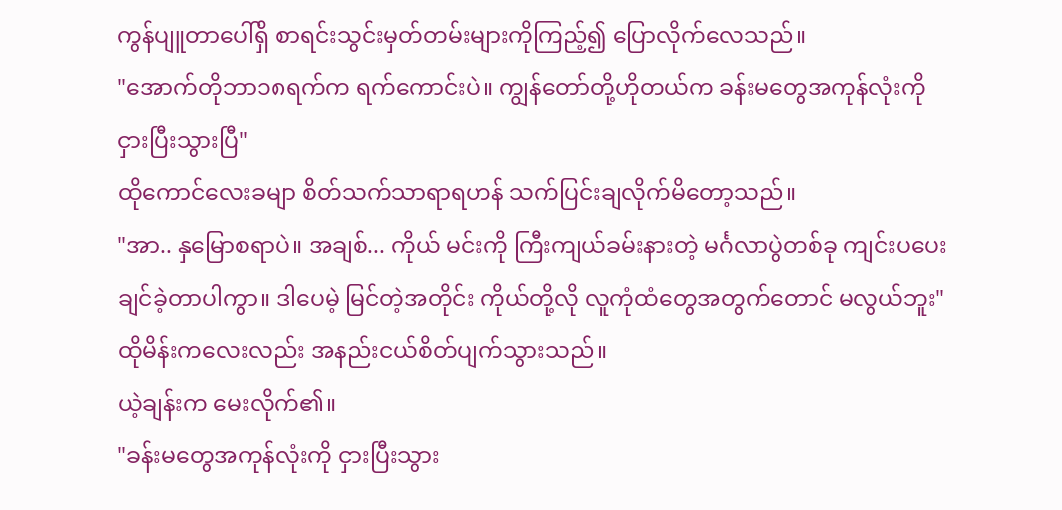ကွန်ပျူတာပေါ်ရှိ စာရင်းသွင်းမှတ်တမ်းများကိုကြည့်၍ ပြောလိုက်လေသည်။
"အောက်တိုဘာ၁၈ရက်က ရက်ကောင်းပဲ။ ကျွန်တော်တို့ဟိုတယ်က ခန်းမတွေအကုန်လုံးကို ငှားပြီးသွားပြီ"
ထိုကောင်လေးခမျာ စိတ်သက်သာရာရဟန် သက်ပြင်းချလိုက်မိတော့သည်။
"အာ.. နှမြောစရာပဲ။ အချစ်... ကိုယ် မင်းကို ကြီးကျယ်ခမ်းနားတဲ့ မင်္ဂလာပွဲတစ်ခု ကျင်းပပေးချင်ခဲ့တာပါကွာ။ ဒါပေမဲ့ မြင်တဲ့အတိုင်း ကိုယ်တို့လို လူကုံထံတွေအတွက်တောင် မလွယ်ဘူး"
ထိုမိန်းကလေးလည်း အနည်းငယ်စိတ်ပျက်သွားသည်။
ယဲ့ချန်းက မေးလိုက်၏။
"ခန်းမတွေအကုန်လုံးကို ငှားပြီးသွား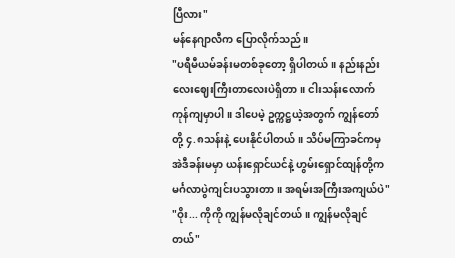ပြီလား"
မန်နေဂျာလီက ပြောလိုက်သည်။
"ပရီမီယမ်ခန်းမတစ်ခုတော့ ရှိပါတယ်။ နည်းနည်းလေးဈေးကြီးတာလေးပဲရှိတာ။ ငါးသန်းလောက် ကုန်ကျမှာပါ။ ဒါပေမဲ့ ဥက္ကဋ္ဌယဲ့အတွက် ကျွန်တော်တို့ ၄.၈သန်းနဲ့ ပေးနိုင်ပါတယ်။ သိပ်မကြာခင်ကမှ အဲဒီခန်းမမှာ ယန်းရှောင်ယင်နဲ့ ဟွမ်းရှောင်ထျန်တို့က မင်္ဂလာပွဲကျင်းပသွားတာ။ အရမ်းအကြီးအကျယ်ပဲ"
"ဝိုး... ကိုကို ကျွန်မလိုချင်တယ်။ ကျွန်မလိုချင်တယ်"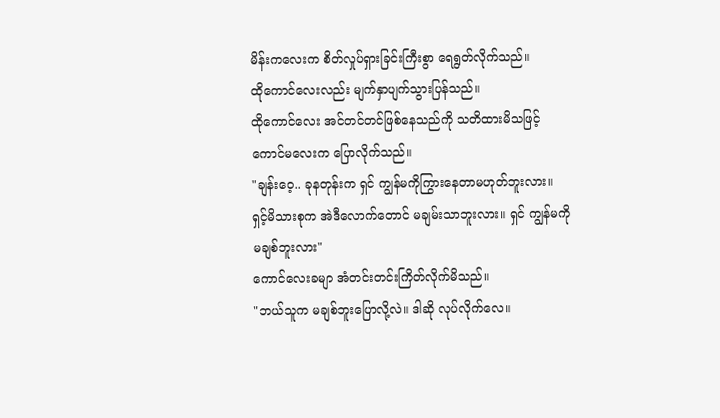မိန်းကလေးက စိတ်လှုပ်ရှားခြင်းကြီးစွာ ရေရွတ်လိုက်သည်။
ထိုကောင်လေးလည်း မျက်နှာပျက်သွားပြန်သည်။
ထိုကောင်လေး အင်တင်တင်ဖြစ်နေသည်ကို သတိထားမိသဖြင့် ကောင်မလေးက ပြောလိုက်သည်။
"ချန်းဝေ့.. ခုနတုန်းက ရှင် ကျွန်မကိုကြွားနေတာမဟုတ်ဘူးလား။ ရှင့်မိသားစုက အဲဒီလောက်တောင် မချမ်းသာဘူးလား။ ရှင် ကျွန်မကို မချစ်ဘူးလား"
ကောင်လေးခမျာ အံတင်းတင်းကြိတ်လိုက်မိသည်။
"ဘယ်သူက မချစ်ဘူးပြောလို့လဲ။ ဒါဆို လုပ်လိုက်လေ။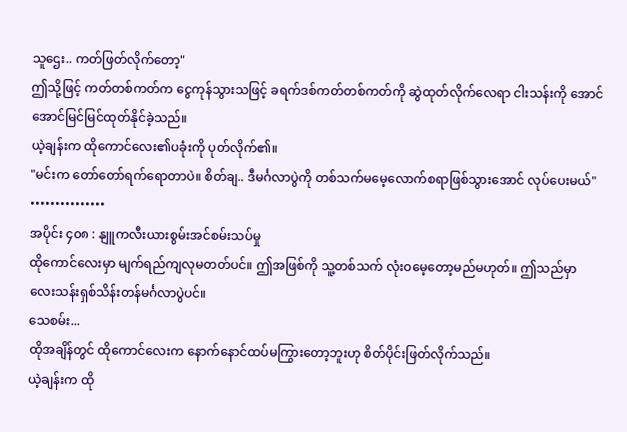သူဌေး.. ကတ်ဖြတ်လိုက်တော့"
ဤသို့ဖြင့် ကတ်တစ်ကတ်က ငွေကုန်သွားသဖြင့် ခရက်ဒစ်ကတ်တစ်ကတ်ကို ဆွဲထုတ်လိုက်လေရာ ငါးသန်းကို အောင်အောင်မြင်မြင်ထုတ်နိုင်ခဲ့သည်။
ယဲ့ချန်းက ထိုကောင်လေး၏ပခုံးကို ပုတ်လိုက်၏။
"မင်းက တော်တော်ရက်ရောတာပဲ။ စိတ်ချ.. ဒီမင်္ဂလာပွဲကို တစ်သက်မမေ့လောက်စရာဖြစ်သွားအောင် လုပ်ပေးမယ်"
•••••••••••••••
အပိုင်း ၄၀၈ : နျူကလီးယားစွမ်းအင်စမ်းသပ်မှု
ထိုကောင်လေးမှာ မျက်ရည်ကျလုမတတ်ပင်။ ဤအဖြစ်ကို သူ့တစ်သက် လုံးဝမေ့တော့မည်မဟုတ်။ ဤသည်မှာ လေးသန်းရှစ်သိန်းတန်မင်္ဂလာပွဲပင်။
သေစမ်း...
ထိုအချိန်တွင် ထိုကောင်လေးက နောက်နောင်ထပ်မကြွားတော့ဘူးဟု စိတ်ပိုင်းဖြတ်လိုက်သည်။
ယဲ့ချန်းက ထို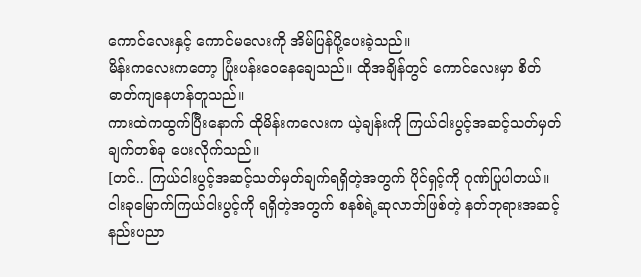ကောင်လေးနှင့် ကောင်မလေးကို အိမ်ပြန်ပို့ပေးခဲ့သည်။
မိန်းကလေးကတော့ ပြုံးပန်းဝေနေချေသည်။ ထိုအချိန်တွင် ကောင်လေးမှာ စိတ်ဓာတ်ကျနေဟန်တူသည်။
ကားထဲကထွက်ပြီးနောက် ထိုမိန်းကလေးက ယဲ့ချန်းကို ကြယ်ငါးပွင့်အဆင့်သတ်မှတ်ချက်တစ်ခု ပေးလိုက်သည်။
[တင်.. ကြယ်ငါးပွင့်အဆင့်သတ်မှတ်ချက်ရရှိတဲ့အတွက် ပိုင်ရှင့်ကို ဂုဏ်ပြုပါတယ်။ ငါးခုမြောက်ကြယ်ငါးပွင့်ကို ရရှိတဲ့အတွက် စနစ်ရဲ့ဆုလာဘ်ဖြစ်တဲ့ နတ်ဘုရားအဆင့်နည်းပညာ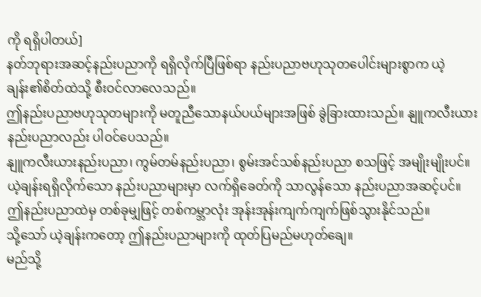ကို ရရှိပါတယ်]
နတ်ဘုရားအဆင့်နည်းပညာကို ရရှိလိုက်ပြီဖြစ်ရာ နည်းပညာဗဟုသုတပေါင်းများစွာက ယဲ့ချန်း၏စိတ်ထဲသို့ စီးဝင်လာလေသည်။
ဤနည်းပညာဗဟုသုတများကို မတူညီသောနယ်ပယ်များအဖြစ် ခွဲခြားထားသည်။ နျူကလီးယားနည်းပညာလည်း ပါဝင်ပေသည်။
နျူကလီးယားနည်းပညာ၊ ကွမ်တမ်နည်းပညာ၊ စွမ်းအင်သစ်နည်းပညာ စသဖြင့် အမျိုးမျိုးပင်။
ယဲ့ချန်းရရှိလိုက်သော နည်းပညာများမှာ လက်ရှိခေတ်ကို သာလွန်သော နည်းပညာအဆင့်ပင်။
ဤနည်းပညာထဲမှ တစ်ခုမျှဖြင့် တစ်ကမ္ဘာလုံး အုန်းအုန်းကျက်ကျက်ဖြစ်သွားနိုင်သည်။
သို့သော် ယဲ့ချန်းကတော့ ဤနည်းပညာများကို ထုတ်ပြမည်မဟုတ်ချေ။
မည်သို့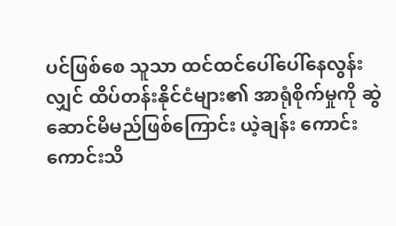ပင်ဖြစ်စေ သူသာ ထင်ထင်ပေါ်ပေါ်နေလွန်းလျှင် ထိပ်တန်းနိုင်ငံများ၏ အာရုံစိုက်မှုကို ဆွဲဆောင်မိမည်ဖြစ်ကြောင်း ယဲ့ချန်း ကောင်းကောင်းသိ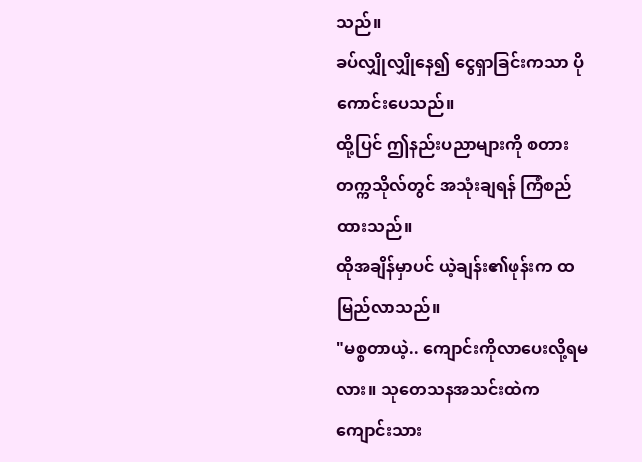သည်။
ခပ်လျှိုလျှိုနေ၍ ငွေရှာခြင်းကသာ ပိုကောင်းပေသည်။
ထို့ပြင် ဤနည်းပညာများကို စတားတက္ကသိုလ်တွင် အသုံးချရန် ကြံစည်ထားသည်။
ထိုအချိန်မှာပင် ယဲ့ချန်း၏ဖုန်းက ထမြည်လာသည်။
"မစ္စတာယဲ့.. ကျောင်းကိုလာပေးလို့ရမလား။ သုတေသနအသင်းထဲက ကျောင်းသား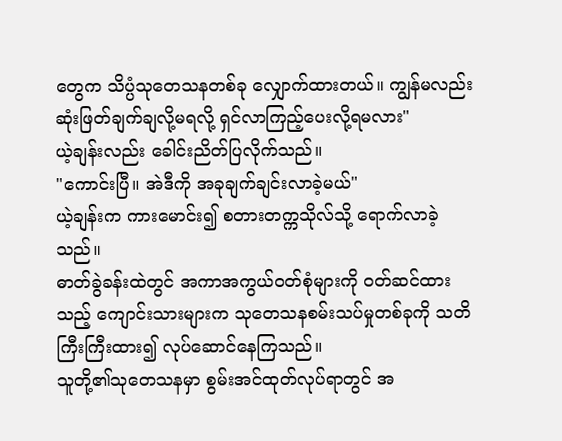တွေက သိပ္ပံသုတေသနတစ်ခု လျှောက်ထားတယ်။ ကျွန်မလည်း ဆုံးဖြတ်ချက်ချလို့မရလို့ ရှင်လာကြည့်ပေးလို့ရမလား"
ယဲ့ချန်းလည်း ခေါင်းညိတ်ပြလိုက်သည်။
"ကောင်းပြီ။ အဲဒီကို အခုချက်ချင်းလာခဲ့မယ်"
ယဲ့ချန်းက ကားမောင်း၍ စတားတက္ကသိုလ်သို့ ရောက်လာခဲ့သည်။
ဓာတ်ခွဲခန်းထဲတွင် အကာအကွယ်ဝတ်စုံများကို ဝတ်ဆင်ထားသည့် ကျောင်းသားများက သုတေသနစမ်းသပ်မှုတစ်ခုကို သတိကြီးကြီးထား၍ လုပ်ဆောင်နေကြသည်။
သူတို့၏သုတေသနမှာ စွမ်းအင်ထုတ်လုပ်ရာတွင် အ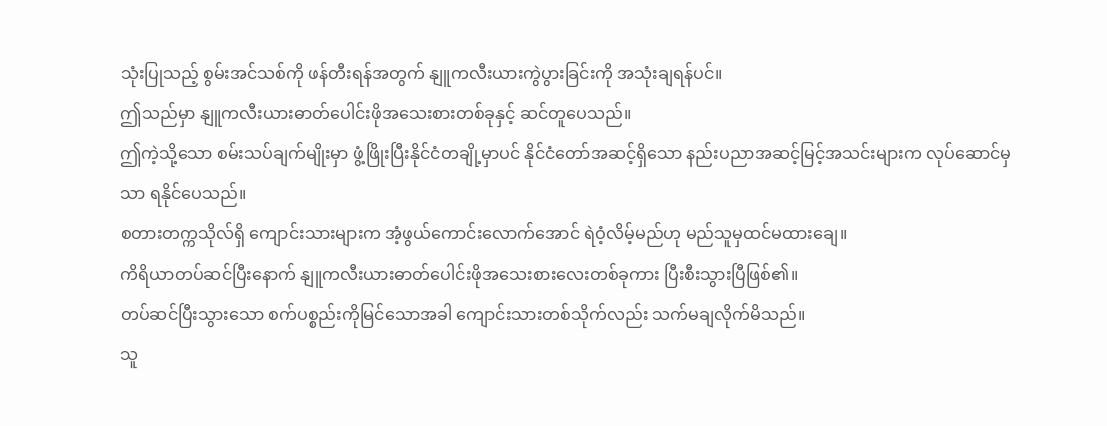သုံးပြုသည့် စွမ်းအင်သစ်ကို ဖန်တီးရန်အတွက် နျူကလီးယားကွဲပွားခြင်းကို အသုံးချရန်ပင်။
ဤသည်မှာ နျူကလီးယားဓာတ်ပေါင်းဖိုအသေးစားတစ်ခုနှင့် ဆင်တူပေသည်။
ဤကဲ့သို့သော စမ်းသပ်ချက်မျိုးမှာ ဖွံ့ဖြိုးပြီးနိုင်ငံတချို့မှာပင် နိုင်ငံတော်အဆင့်ရှိသော နည်းပညာအဆင့်မြင့်အသင်းများက လုပ်ဆောင်မှသာ ရနိုင်ပေသည်။
စတားတက္ကသိုလ်ရှိ ကျောင်းသားများက အံ့ဖွယ်ကောင်းလောက်အောင် ရဲဝံ့လိမ့်မည်ဟု မည်သူမှထင်မထားချေ။
ကိရိယာတပ်ဆင်ပြီးနောက် နျူကလီးယားဓာတ်ပေါင်းဖိုအသေးစားလေးတစ်ခုကား ပြီးစီးသွားပြီဖြစ်၏။
တပ်ဆင်ပြီးသွားသော စက်ပစ္စည်းကိုမြင်သောအခါ ကျောင်းသားတစ်သိုက်လည်း သက်မချလိုက်မိသည်။
သူ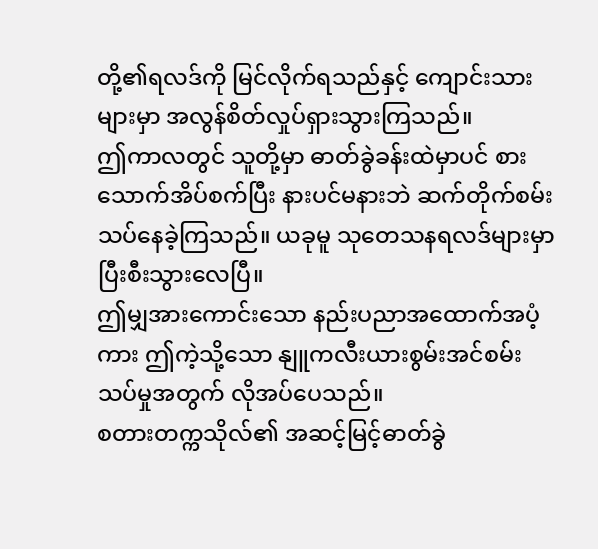တို့၏ရလဒ်ကို မြင်လိုက်ရသည်နှင့် ကျောင်းသားများမှာ အလွန်စိတ်လှုပ်ရှားသွားကြသည်။
ဤကာလတွင် သူတို့မှာ ဓာတ်ခွဲခန်းထဲမှာပင် စားသောက်အိပ်စက်ပြီး နားပင်မနားဘဲ ဆက်တိုက်စမ်းသပ်နေခဲ့ကြသည်။ ယခုမူ သုတေသနရလဒ်များမှာ ပြီးစီးသွားလေပြီ။
ဤမျှအားကောင်းသော နည်းပညာအထောက်အပံ့ကား ဤကဲ့သို့သော နျူကလီးယားစွမ်းအင်စမ်းသပ်မှုအတွက် လိုအပ်ပေသည်။
စတားတက္ကသိုလ်၏ အဆင့်မြင့်ဓာတ်ခွဲ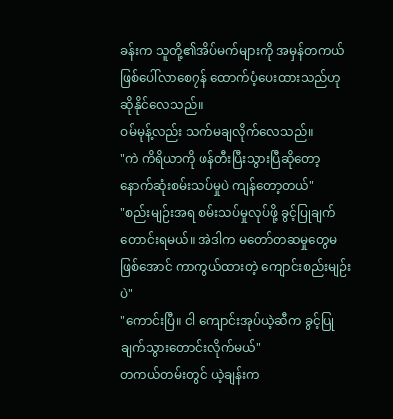ခန်းက သူတို့၏အိပ်မက်များကို အမှန်တကယ်ဖြစ်ပေါ်လာစေ၇န် ထောက်ပံ့ပေးထားသည်ဟု ဆိုနိုင်လေသည်။
ဝမ်မုန့်လည်း သက်မချလိုက်လေသည်။
"ကဲ ကိရိယာကို ဖန်တီးပြီးသွားပြီဆိုတော့ နောက်ဆုံးစမ်းသပ်မှုပဲ ကျန်တော့တယ်"
"စည်းမျဉ်းအရ စမ်းသပ်မှုလုပ်ဖို့ ခွင့်ပြုချက်တောင်းရမယ်။ အဲဒါက မတော်တဆမှုတွေမဖြစ်အောင် ကာကွယ်ထားတဲ့ ကျောင်းစည်းမျဉ်းပဲ"
"ကောင်းပြီ။ ငါ ကျောင်းအုပ်ယဲ့ဆီက ခွင့်ပြုချက်သွားတောင်းလိုက်မယ်"
တကယ်တမ်းတွင် ယဲ့ချန်းက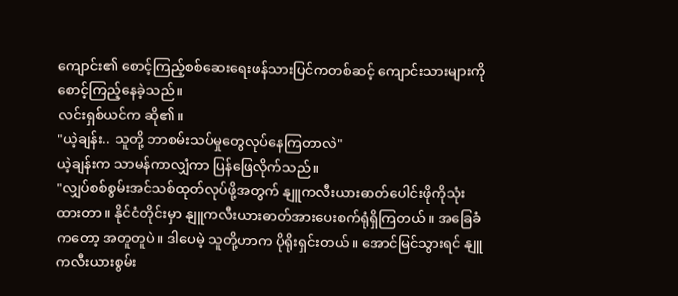ကျောင်း၏ စောင့်ကြည့်စစ်ဆေးရေးဖန်သားပြင်ကတစ်ဆင့် ကျောင်းသားများကို စောင့်ကြည့်နေခဲ့သည်။
လင်းရှစ်ယင်က ဆို၏။
"ယဲ့ချန်း.. သူတို့ ဘာစမ်းသပ်မှုတွေလုပ်နေကြတာလဲ"
ယဲ့ချန်းက သာမန်ကာလျှံကာ ပြန်ဖြေလိုက်သည်။
"လျှပ်စစ်စွမ်းအင်သစ်ထုတ်လုပ်ဖို့အတွက် နျူကလီးယားဓာတ်ပေါင်းဖိုကိုသုံးထားတာ။ နိုင်ငံတိုင်းမှာ နျူကလီးယားဓာတ်အားပေးစက်ရုံရှိကြတယ်။ အခြေခံကတော့ အတူတူပဲ။ ဒါပေမဲ့ သူတို့ဟာက ပိုရိုးရှင်းတယ်။ အောင်မြင်သွားရင် နျူကလီးယားစွမ်း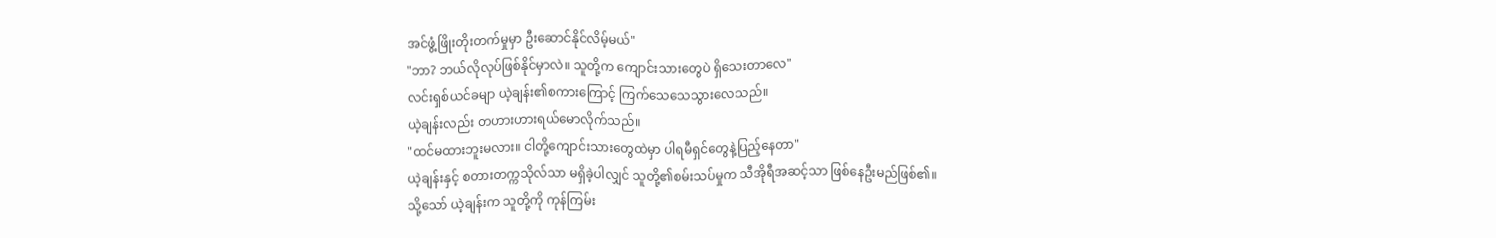အင်ဖွံ့ဖြိုးတိုးတက်မှုမှာ ဦးဆောင်နိုင်လိမ့်မယ်"
"ဘာ? ဘယ်လိုလုပ်ဖြစ်နိုင်မှာလဲ။ သူတို့က ကျောင်းသားတွေပဲ ရှိသေးတာလေ"
လင်းရှစ်ယင်ခမျာ ယဲ့ချန်း၏စကားကြောင့် ကြက်သေသေသွားလေသည်။
ယဲ့ချန်းလည်း တဟားဟားရယ်မောလိုက်သည်။
"ထင်မထားဘူးမလား။ ငါတို့ကျောင်းသားတွေထဲမှာ ပါရမီရှင်တွေနဲ့ပြည့်နေတာ"
ယဲ့ချန်းနှင့် စတားတက္ကသိုလ်သာ မရှိခဲ့ပါလျှင် သူတို့၏စမ်းသပ်မှုက သီအိုရီအဆင့်သာ ဖြစ်နေဦးမည်ဖြစ်၏။
သို့သော် ယဲ့ချန်းက သူတို့ကို ကုန်ကြမ်း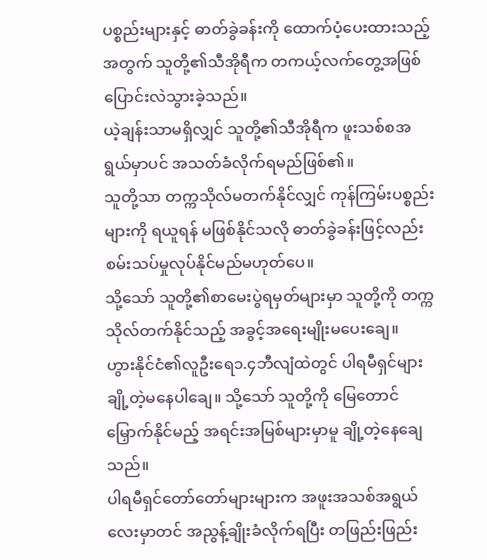ပစ္စည်းများနှင့် ဓာတ်ခွဲခန်းကို ထောက်ပံ့ပေးထားသည့်အတွက် သူတို့၏သီအိုရီက တကယ့်လက်တွေ့အဖြစ် ပြောင်းလဲသွားခဲ့သည်။
ယဲ့ချန်းသာမရှိလျှင် သူတို့၏သီအိုရီက ဖူးသစ်စအရွယ်မှာပင် အသတ်ခံလိုက်ရမည်ဖြစ်၏။
သူတို့သာ တက္ကသိုလ်မတက်နိုင်လျှင် ကုန်ကြမ်းပစ္စည်းများကို ရယူရန် မဖြစ်နိုင်သလို ဓာတ်ခွဲခန်းဖြင့်လည်း စမ်းသပ်မှုလုပ်နိုင်မည်မဟုတ်ပေ။
သို့သော် သူတို့၏စာမေးပွဲရမှတ်များမှာ သူတို့ကို တက္ကသိုလ်တက်နိုင်သည့် အခွင့်အရေးမျိုးမပေးချေ။
ဟွားနိုင်ငံ၏လူဦးရေ၁.၄ဘီလျံထဲတွင် ပါရမီရှင်များ ချို့တဲ့မနေပါချေ။ သို့သော် သူတို့ကို မြေတောင်မြှောက်နိုင်မည့် အရင်းအမြစ်များမှာမူ ချို့တဲ့နေချေသည်။
ပါရမီရှင်တော်တော်များများက အဖူးအသစ်အရွယ်လေးမှာတင် အညွန့်ချိုးခံလိုက်ရပြီး တဖြည်းဖြည်း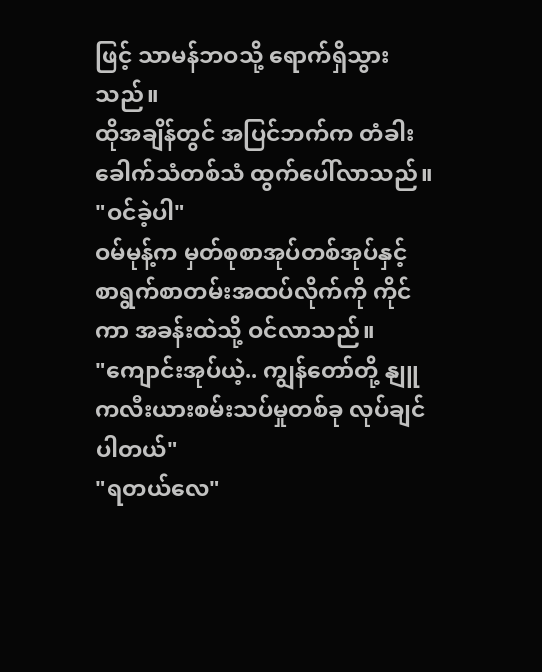ဖြင့် သာမန်ဘဝသို့ ရောက်ရှိသွားသည်။
ထိုအချိန်တွင် အပြင်ဘက်က တံခါးခေါက်သံတစ်သံ ထွက်ပေါ်လာသည်။
"ဝင်ခဲ့ပါ"
ဝမ်မုန့်က မှတ်စုစာအုပ်တစ်အုပ်နှင့် စာရွက်စာတမ်းအထပ်လိုက်ကို ကိုင်ကာ အခန်းထဲသို့ ဝင်လာသည်။
"ကျောင်းအုပ်ယဲ့.. ကျွန်တော်တို့ နျူကလီးယားစမ်းသပ်မှုတစ်ခု လုပ်ချင်ပါတယ်"
"ရတယ်လေ"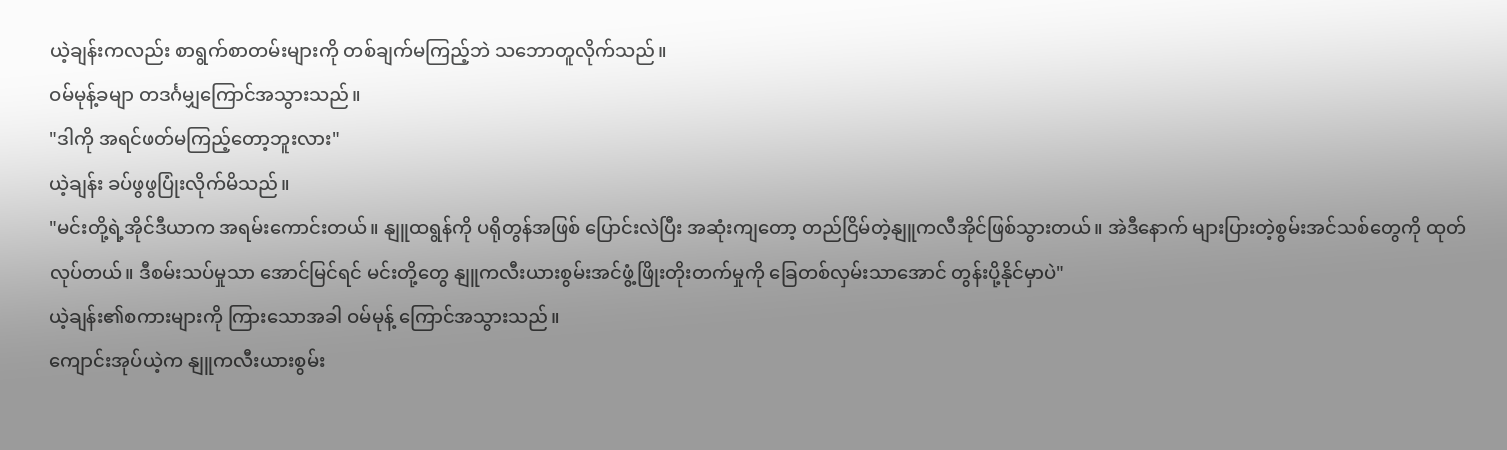ယဲ့ချန်းကလည်း စာရွက်စာတမ်းများကို တစ်ချက်မကြည့်ဘဲ သဘောတူလိုက်သည်။
ဝမ်မုန့်ခမျာ တဒင်္ဂမျှကြောင်အသွားသည်။
"ဒါကို အရင်ဖတ်မကြည့်တော့ဘူးလား"
ယဲ့ချန်း ခပ်ဖွဖွပြုံးလိုက်မိသည်။
"မင်းတို့ရဲ့အိုင်ဒီယာက အရမ်းကောင်းတယ်။ နျူထရွန်ကို ပရိုတွန်အဖြစ် ပြောင်းလဲပြီး အဆုံးကျတော့ တည်ငြိမ်တဲ့နျူကလီအိုင်ဖြစ်သွားတယ်။ အဲဒီနောက် များပြားတဲ့စွမ်းအင်သစ်တွေကို ထုတ်လုပ်တယ်။ ဒီစမ်းသပ်မှုသာ အောင်မြင်ရင် မင်းတို့တွေ နျူကလီးယားစွမ်းအင်ဖွံ့ဖြိုးတိုးတက်မှုကို ခြေတစ်လှမ်းသာအောင် တွန်းပို့နိုင်မှာပဲ"
ယဲ့ချန်း၏စကားများကို ကြားသောအခါ ဝမ်မုန့် ကြောင်အသွားသည်။
ကျောင်းအုပ်ယဲ့က နျူကလီးယားစွမ်း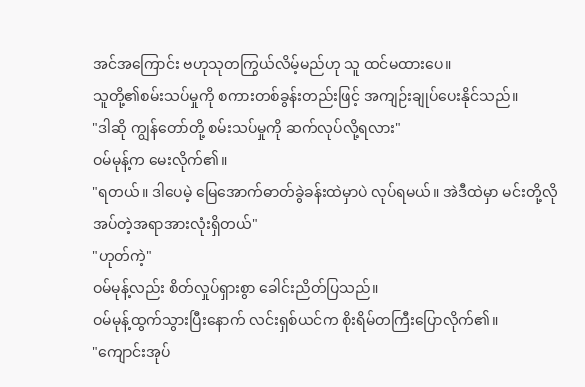အင်အကြောင်း ဗဟုသုတကြွယ်လိမ့်မည်ဟု သူ ထင်မထားပေ။
သူတို့၏စမ်းသပ်မှုကို စကားတစ်ခွန်းတည်းဖြင့် အကျဉ်းချုပ်ပေးနိုင်သည်။
"ဒါဆို ကျွန်တော်တို့ စမ်းသပ်မှုကို ဆက်လုပ်လို့ရလား"
ဝမ်မုန့်က မေးလိုက်၏။
"ရတယ်။ ဒါပေမဲ့ မြေအောက်ဓာတ်ခွဲခန်းထဲမှာပဲ လုပ်ရမယ်။ အဲဒီထဲမှာ မင်းတို့လိုအပ်တဲ့အရာအားလုံးရှိတယ်"
"ဟုတ်ကဲ့"
ဝမ်မုန့်လည်း စိတ်လှုပ်ရှားစွာ ခေါင်းညိတ်ပြသည်။
ဝမ်မုန့်ထွက်သွားပြီးနောက် လင်းရှစ်ယင်က စိုးရိမ်တကြီးပြောလိုက်၏။
"ကျောင်းအုပ်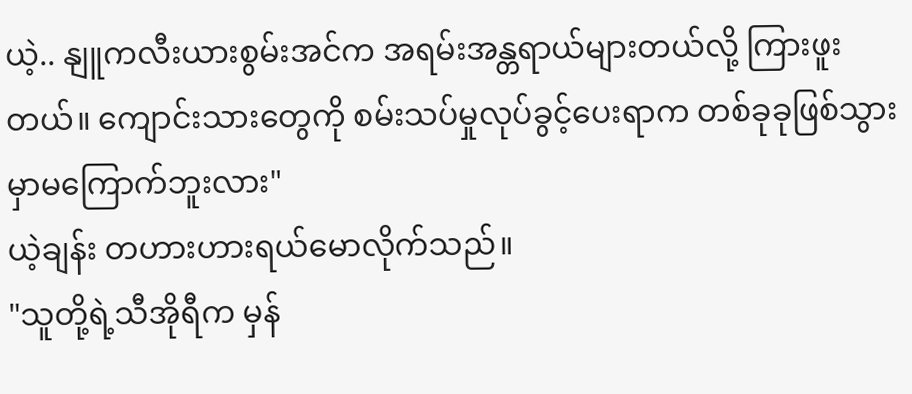ယဲ့.. နျူကလီးယားစွမ်းအင်က အရမ်းအန္တရာယ်များတယ်လို့ ကြားဖူးတယ်။ ကျောင်းသားတွေကို စမ်းသပ်မှုလုပ်ခွင့်ပေးရာက တစ်ခုခုဖြစ်သွားမှာမကြောက်ဘူးလား"
ယဲ့ချန်း တဟားဟားရယ်မောလိုက်သည်။
"သူတို့ရဲ့သီအိုရီက မှန်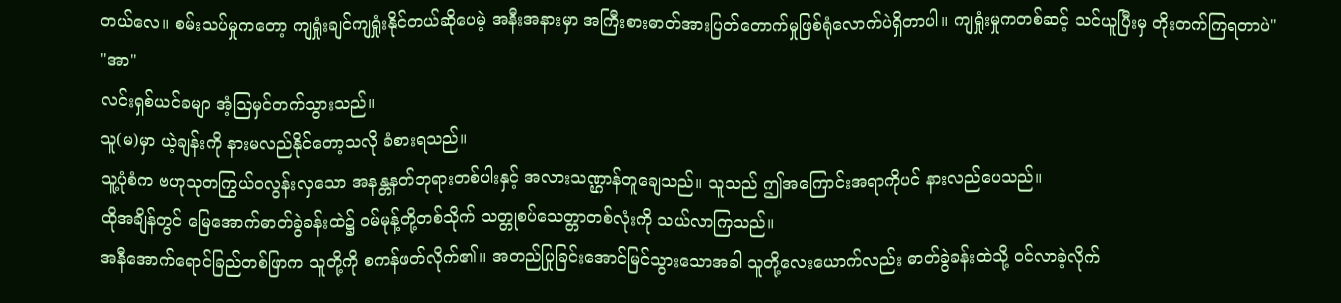တယ်လေ။ စမ်းသပ်မှုကတော့ ကျရှုံးချင်ကျရှုံးနိုင်တယ်ဆိုပေမဲ့ အနီးအနားမှာ အကြီးစားဓာတ်အားပြတ်တောက်မှုဖြစ်ရုံလောက်ပဲရှိတာပါ။ ကျရှုံးမှုကတစ်ဆင့် သင်ယူပြီးမှ တိုးတက်ကြရတာပဲ"
"အာ"
လင်းရှစ်ယင်ခမျာ အံ့ဩမှင်တက်သွားသည်။
သူ(မ)မှာ ယဲ့ချန်းကို နားမလည်နိုင်တော့သလို ခံစားရသည်။
သူ့ပုံစံက ဗဟုသုတကြွယ်ဝလွန်းလှသော အနန္တနတ်ဘုရားတစ်ပါးနှင့် အလားသဏ္ဌာန်တူချေသည်။ သူသည် ဤအကြောင်းအရာကိုပင် နားလည်ပေသည်။
ထိုအချိန်တွင် မြေအောက်ဓာတ်ခွဲခန်းထဲ၌ ဝမ်မုန့်တို့တစ်သိုက် သတ္တုစပ်သေတ္တာတစ်လုံးကို သယ်လာကြသည်။
အနီအောက်ရောင်ခြည်တစ်ဖြာက သူတို့ကို စကန်ဖတ်လိုက်၏။ အတည်ပြုခြင်းအောင်မြင်သွားသောအခါ သူတို့လေးယောက်လည်း ဓာတ်ခွဲခန်းထဲသို့ ဝင်လာခဲ့လိုက်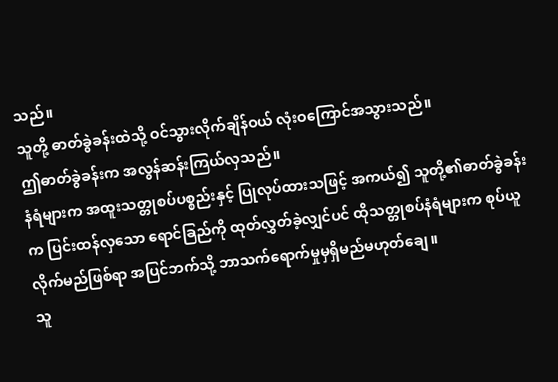သည်။
သူတို့ ဓာတ်ခွဲခန်းထဲသို့ ဝင်သွားလိုက်ချိန်ဝယ် လုံးဝကြောင်အသွားသည်။
ဤဓာတ်ခွဲခန်းက အလွန်ဆန်းကြယ်လှသည်။
နံရံများက အထူးသတ္တုစပ်ပစ္စည်းနှင့် ပြုလုပ်ထားသဖြင့် အကယ်၍ သူတို့၏ဓာတ်ခွဲခန်းက ပြင်းထန်လှသော ရောင်ခြည်ကို ထုတ်လွှတ်ခဲ့လျှင်ပင် ထိုသတ္တုစပ်နံရံများက စုပ်ယူလိုက်မည်ဖြစ်ရာ အပြင်ဘက်သို့ ဘာသက်ရောက်မှုမှရှိမည်မဟုတ်ချေ။
သူ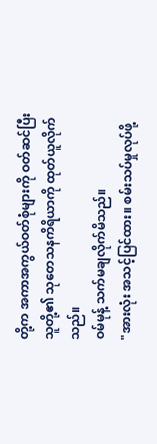တို့က အကာအကွယ်ဝတ်စုံများကို ဝတ်ဆင်ပြီး သူတို့၏ သုတေသနကိရိယာကို ထုတ်ယူလိုက်သည်။
ဝမ်မုန့် သက်မချလိုက်မိသည်။
"အားလုံး အသင့်ပြင်ထား။ စမ်းသပ်မှုလုပ်ဖို့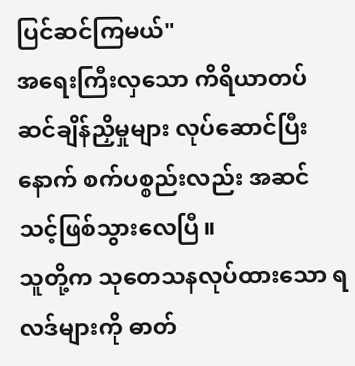ပြင်ဆင်ကြမယ်"
အရေးကြီးလှသော ကိရိယာတပ်ဆင်ချိန်ညှိမှုများ လုပ်ဆောင်ပြီးနောက် စက်ပစ္စည်းလည်း အဆင်သင့်ဖြစ်သွားလေပြီ။
သူတို့က သုတေသနလုပ်ထားသော ရလဒ်များကို ဓာတ်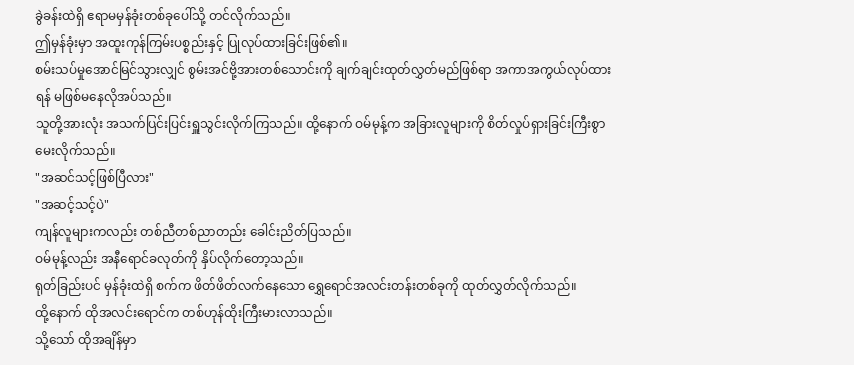ခွဲခန်းထဲရှိ ဧရာမမှန်ခုံးတစ်ခုပေါ်သို့ တင်လိုက်သည်။
ဤမှန်ခုံးမှာ အထူးကုန်ကြမ်းပစ္စည်းနှင့် ပြုလုပ်ထားခြင်းဖြစ်၏။
စမ်းသပ်မှုအောင်မြင်သွားလျှင် စွမ်းအင်ဗို့အားတစ်သောင်းကို ချက်ချင်းထုတ်လွှတ်မည်ဖြစ်ရာ အကာအကွယ်လုပ်ထားရန် မဖြစ်မနေလိုအပ်သည်။
သူတို့အားလုံး အသက်ပြင်းပြင်းရှူသွင်းလိုက်ကြသည်။ ထို့နောက် ဝမ်မုန့်က အခြားလူများကို စိတ်လှုပ်ရှားခြင်းကြီးစွာ မေးလိုက်သည်။
"အဆင်သင့်ဖြစ်ပြီလား"
"အဆင့်သင့်ပဲ"
ကျန်လူများကလည်း တစ်ညီတစ်ညာတည်း ခေါင်းညိတ်ပြသည်။
ဝမ်မုန့်လည်း အနီရောင်ခလုတ်ကို နှိပ်လိုက်တော့သည်။
ရုတ်ခြည်းပင် မှန်ခုံးထဲရှိ စက်က ဖိတ်ဖိတ်လက်နေသော ရွှေရောင်အလင်းတန်းတစ်ခုကို ထုတ်လွှတ်လိုက်သည်။
ထို့နောက် ထိုအလင်းရောင်က တစ်ဟုန်ထိုးကြီးမားလာသည်။
သို့သော် ထိုအချိန်မှာ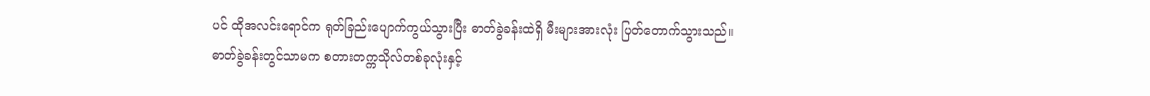ပင် ထိုအလင်းရောင်က ရုတ်ခြည်းပျောက်ကွယ်သွားပြီး ဓာတ်ခွဲခန်းထဲရှိ မီးများအားလုံး ပြတ်တောက်သွားသည်။
ဓာတ်ခွဲခန်းတွင်သာမက စတားတက္ကသိုလ်တစ်ခုလုံးနှင့်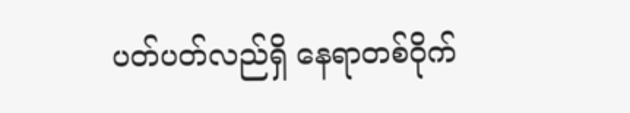ပတ်ပတ်လည်ရှိ နေရာတစ်ဝိုက်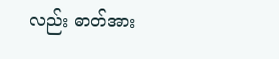လည်း ဓာတ်အား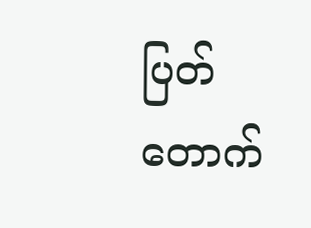ပြတ်တောက်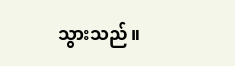သွားသည်။